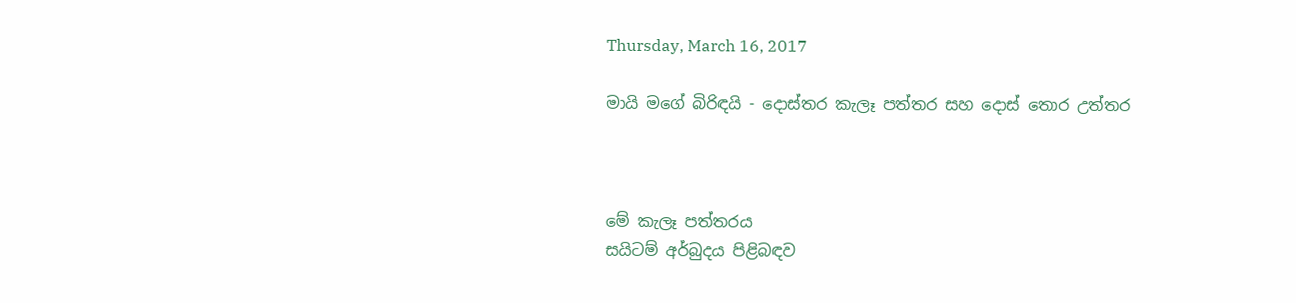Thursday, March 16, 2017

මායි මගේ බිරිඳයි - දොස්තර කැලෑ පත්තර සහ දොස් තොර උත්තර



මේ කැලෑ පත්තරය
සයිටම් අර්බුදය පිළිබඳව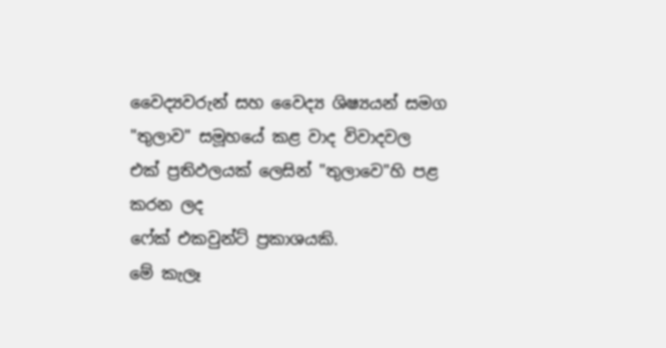වෛද්‍යවරුන් සහ වෛද්‍ය ශිෂ්‍යයන් සමග
"තුලාව" සමූහයේ කළ වාද විවාදවල
එක් ප්‍රතිඵලයක් ලෙසින් "තුලාවෙ"හි පළ කරන ලද
ෆේක් එකවුන්ට් ප්‍රකාශයකි.
මේ කැලෑ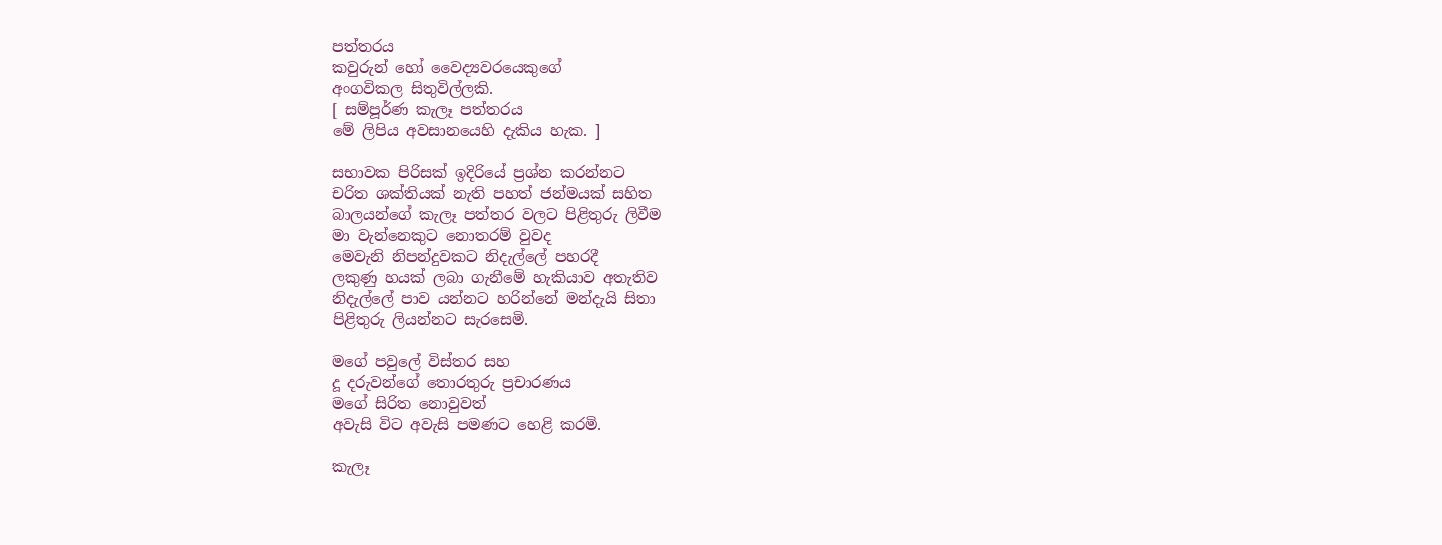පත්තරය
කවුරුන් හෝ වෛද්‍යවරයෙකුගේ
අංගවිකල සිතුවිල්ලකි.
[ සම්පූර්ණ කැලෑ පත්තරය
මේ ලිපිය අවසානයෙහි දැකිය හැක. ]

සභාවක පිරිසක් ඉදිරියේ ප්‍රශ්න කරන්නට
චරිත ශක්තියක් නැති පහත් ජන්මයක් සහිත
බාලයන්ගේ කැලෑ පත්තර වලට පිළිතුරු ලිවීම
මා වැන්නෙකුට නොතරම් වුවද
මෙවැනි නිපන්දුවකට නිදැල්ලේ පහරදී
ලකුණු හයක් ලබා ගැනීමේ හැකියාව අතැතිව
නිදැල්ලේ පාව යන්නට හරින්නේ මන්දැයි සිතා
පිළිතුරු ලියන්නට සැරසෙමි.

මගේ පවුලේ විස්තර සහ
දූ දරුවන්ගේ තොරතුරු ප්‍රචාරණය
මගේ සිරිත නොවුවත්
අවැසි විට අවැසි පමණට හෙළි කරමි.

කැලෑ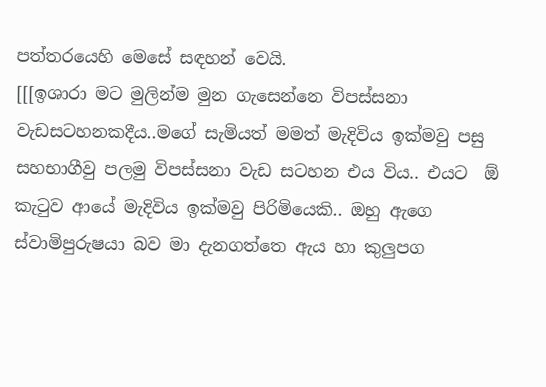පත්තරයෙහි මෙසේ සඳහන් වෙයි.
[[[ඉශාරා මට මුලින්ම මුන ගැසෙන්නෙ විපස්සනා වැඩසටහනකදීය..මගේ සැමියත් මමත් මැදිවිය ඉක්මවු පසු සහභාගීවු පලමු විපස්සනා වැඩ සටහන එය විය.. එයට  ඕ කැටුව ආයේ මැදිවිය ඉක්මවු පිරිමියෙකි.. ඔහු ඇගෙ ස්වාමිපුරුෂයා බව මා දැනගත්තෙ ඇය හා කුලුපග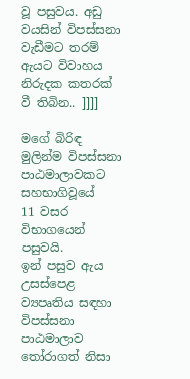වූ පසුවය. අඩු වයසින් විපස්සනා වැඩීමට තරම් ඇයට විවාහය නිරුදක කතරක් වී තිබින.. ]]]]

මගේ බිරිඳ
මුලින්ම විපස්සනා පාඨමාලාවකට සහභාගිවූයේ
11 වසර විභාගයෙන් පසුවයි.
ඉන් පසුව ඇය උසස්පෙළ ව්‍යපෘතිය සඳහා
විපස්සනා පාඨමාලාව තෝරාගත් නිසා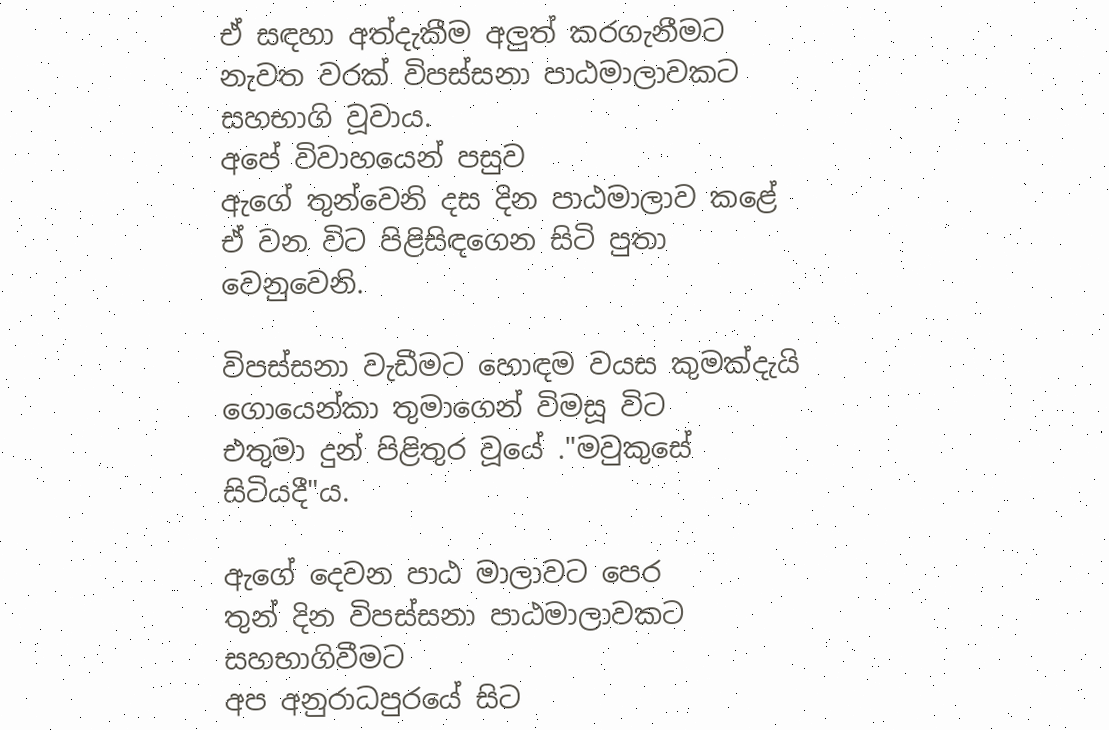ඒ සඳහා අත්දැකීම අලුත් කරගැනීමට
නැවත වරක් විපස්සනා පාඨමාලාවකට
සහභාගි වූවාය.
අපේ විවාහයෙන් පසුව
ඇගේ තුන්වෙනි දස දින පාඨමාලාව කළේ
ඒ වන විට පිළිසිඳගෙන සිටි පුතා වෙනුවෙනි.

විපස්සනා වැඩීමට හොඳම වයස කුමක්දැයි
ගොයෙන්කා තුමාගෙන් විමසූ විට
එතුමා දුන් පිළිතුර වූයේ ."මවුකුසේ සිටියදී"ය.

ඇගේ දෙවන පාඨ මාලාවට පෙර
තුන් දින විපස්සනා පාඨමාලාවකට සහභාගිවීමට
අප අනුරාධපුරයේ සිට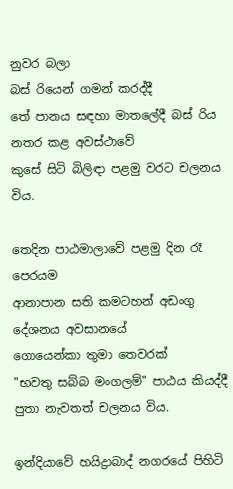නුවර බලා
බස් රියෙන් ගමන් කරද්දී
තේ පානය සඳහා මාතලේදී බස් රිය නතර කළ අවස්ථාවේ
කුසේ සිටි බිලිඳා පළමු වරට චලනය විය.

තෙදින පාඨමාලාවේ පළමු දින රෑ පෙරයම
ආනාපාන සති කමටහන් අඩංගු දේශනය අවසානයේ
ගොයෙන්කා තුමා තෙවරක්
"භවතු සබ්බ මංගලම්" පාඨය කියද්දී
පුතා නැවතත් චලනය විය.

ඉන්දියාවේ හයිද්‍රාබාද් නගරයේ පිහිටි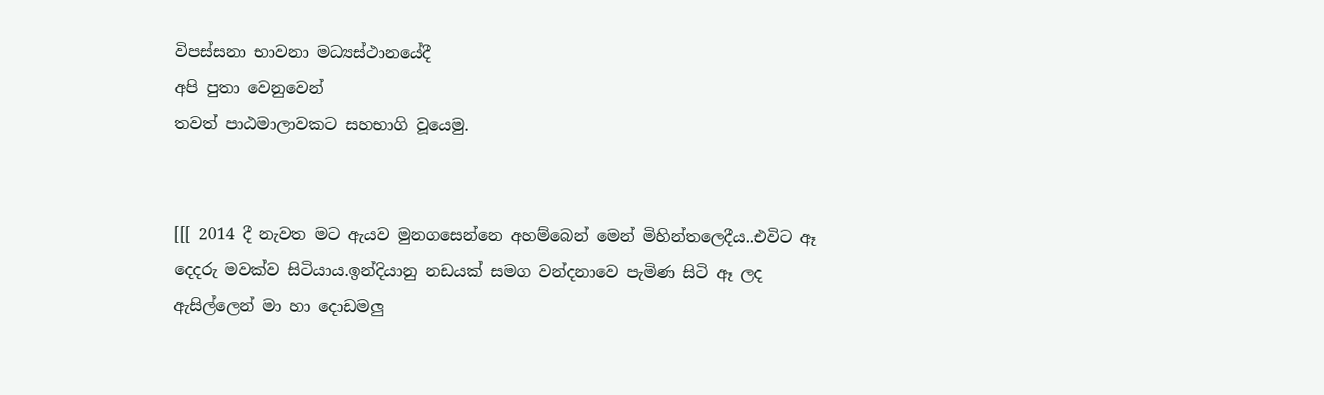විපස්සනා භාවනා මධ්‍යස්ථානයේදී
අපි පුතා වෙනුවෙන්
තවත් පාඨමාලාවකට සහභාගි වූයෙමු.


[[[ 2014 දී නැවත මට ඇයව මුනගසෙන්නෙ අහම්බෙන් මෙන් මිහින්තලෙදීය..එවිට ඈ දෙදරු මවක්ව සිටියාය.ඉන්දියානු නඩයක් සමග වන්දනාවෙ පැමිණ සිටි ඈ ලද ඇසිල්ලෙන් මා හා දොඩමලු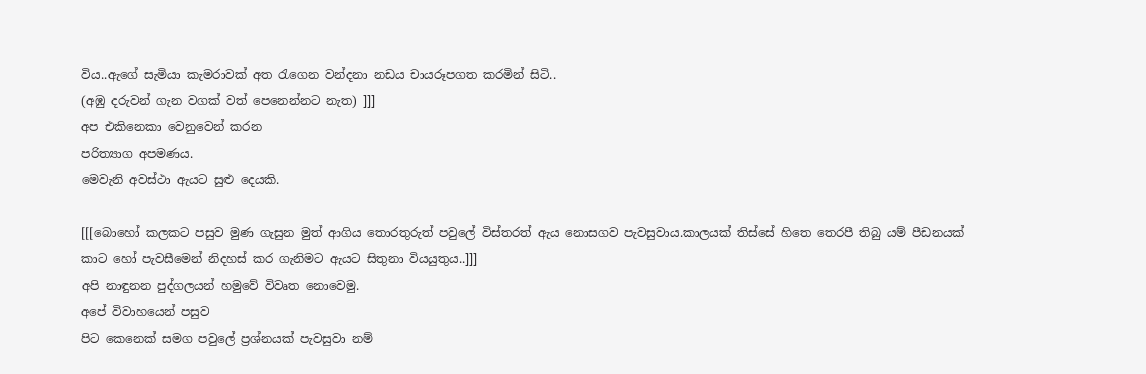විය..ඇගේ සැමියා කැමරාවක් අත රැගෙන වන්දනා නඩය චායරූපගත කරමින් සිටි..
(අඹු දරුවන් ගැන වගක් වත් පෙනෙන්නට නැත) ]]]
අප එකිනෙකා වෙනුවෙන් කරන
පරිත්‍යාග අපමණය.
මෙවැනි අවස්ථා ඇයට සුළු දෙයකි.

[[[බොහෝ කලකට පසුව මුණ ගැසුන මුත් ආගිය තොරතුරුත් පවුලේ විස්තරත් ඇය නොසගව පැවසුවාය.කාලයක් තිස්සේ හිතෙ තෙරපී තිබු යම් පීඩනයක්
කාට හෝ පැවසීමෙන් නිදහස් කර ගැනිමට ඇයට සිතුනා වියයුතුය..]]]
අපි නාඳුනන පුද්ගලයන් හමුවේ විවෘත නොවෙමු.
අපේ විවාහයෙන් පසුව
පිට කෙනෙක් සමග පවුලේ ප්‍රශ්නයක් පැවසුවා නම්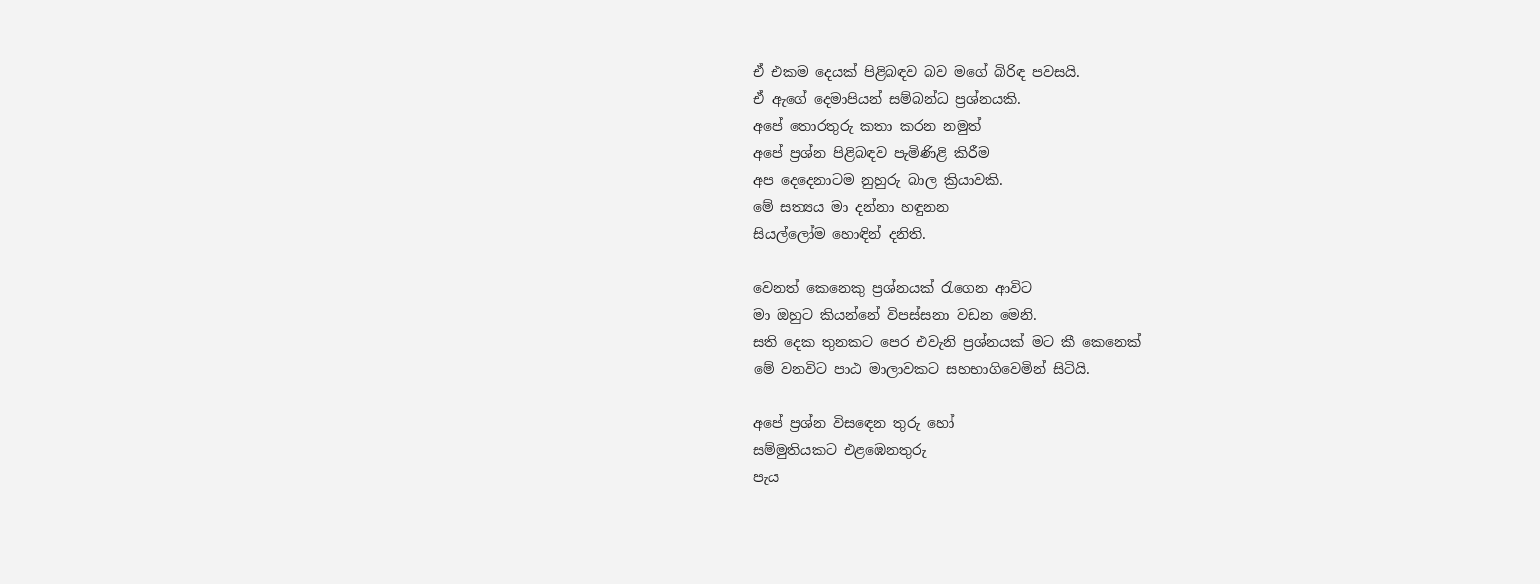ඒ එකම දෙයක් පිළිබඳව බව මගේ බිරිඳ පවසයි.
ඒ ඇගේ දෙමාපියන් සම්බන්ධ ප්‍රශ්නයකි.
අපේ තොරතුරු කතා කරන නමුත්
අපේ ප්‍රශ්න පිළිබඳව පැමිණිළි කිරීම
අප දෙදෙනාටම නුහුරු බාල ක්‍රියාවකි.
මේ සත්‍යය මා දන්නා හඳුනන
සියල්ලෝම හොඳින් දනිති.

වෙනත් කෙනෙකු ප්‍රශ්නයක් රැගෙන ආවිට
මා ඔහුට කියන්නේ විපස්සනා වඩන මෙනි.
සති දෙක තුනකට පෙර එවැනි ප්‍රශ්නයක් මට කී කෙනෙක්
මේ වනවිට පාඨ මාලාවකට සහභාගිවෙමින් සිටියි.

අපේ ප්‍රශ්න විසඳෙන තුරු හෝ
සම්මුතියකට එළඹෙනතුරු
පැය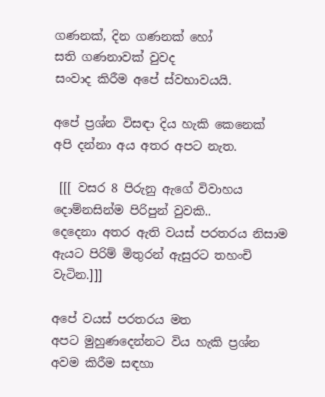ගණනක්, දින ගණනක් හෝ
සති ගණනාවක් වුවද
සංවාද කිරීම අපේ ස්වභාවයයි.

අපේ ප්‍රශ්න විසඳා දිය හැකි කෙනෙක්
අපි දන්නා අය අතර අපට නැත.

 [[[ වසර 8 පිරුනු ඇගේ විවාහය දොම්නසින්ම පිරිපුන් වුවකි..
දෙදෙනා අතර ඇති වයස් පරතරය නිසාම ඇයට පිරිම් මිතුරන් ඇසුරට තහංචි වැටින.]]]

අපේ වයස් පරතරය මත
අපට මුහුණදෙන්නට විය හැකි ප්‍රශ්න අවම කිරීම සඳහා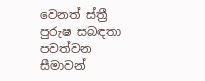වෙනත් ස්ත්‍රී පුරුෂ සබඳතා පවත්වන සීමාවන්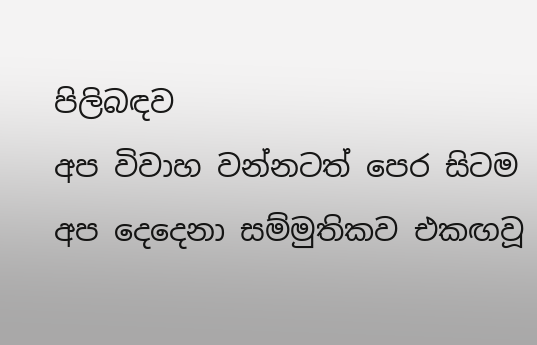පිලිබඳව
අප විවාහ වන්නටත් පෙර සිටම
අප දෙදෙනා සම්මුතිකව එකඟවූ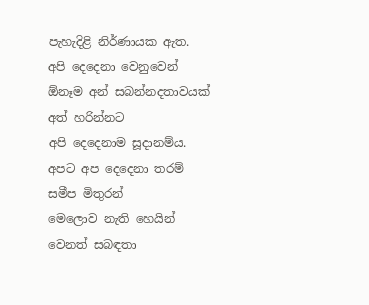පැහැදිළි නිර්ණායක ඇත.
අපි දෙදෙනා වෙනුවෙන්
ඕනෑම අන් සබන්නදතාවයක් අත් හරින්නට
අපි දෙදෙනාම සූදානම්ය.
අපට අප දෙදෙනා තරම් සමීප මිතුරන්
මෙලොව නැති හෙයින්
වෙනත් සබඳතා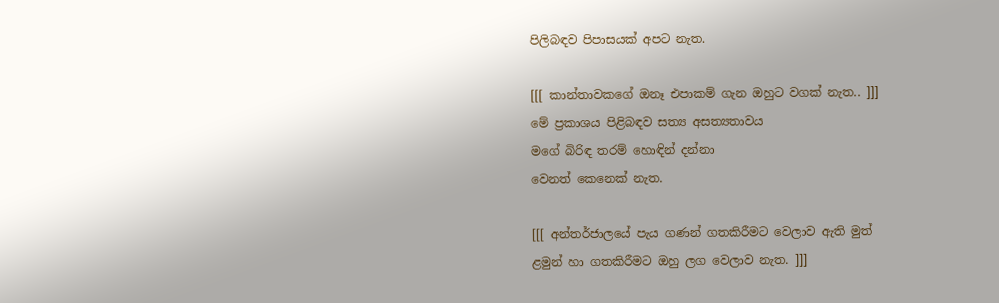පිලිබඳව පිපාසයක් අපට නැත.

[[[ කාන්තාවකගේ ඔනෑ එපාකම් ගැන ඔහුට වගක් නැත.. ]]]
මේ ප්‍රකාශය පිළිබඳව සත්‍ය අසත්‍යතාවය
මගේ බිරිඳ තරම් හොඳින් දන්නා
වෙනත් කෙනෙක් නැත.

[[[ අන්තර්ජාලයේ පැය ගණන් ගතකිරීමට වෙලාව ඇති මුත්
ළමුන් හා ගතකිරීමට ඔහු ලග වෙලාව නැත. ]]]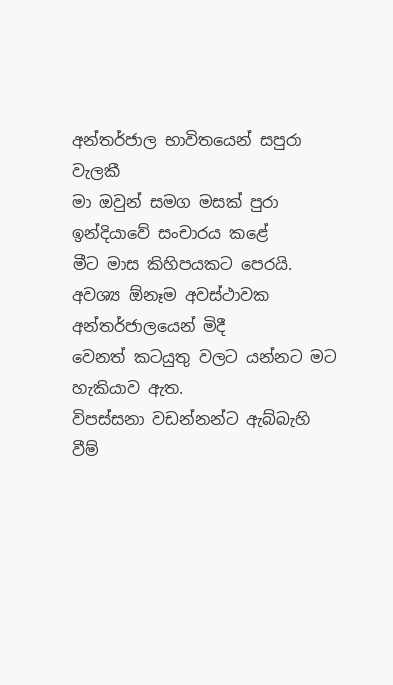අන්තර්ජාල භාවිතයෙන් සපුරා වැලකී
මා ඔවුන් සමග මසක් පුරා ඉන්දියාවේ සංචාරය කළේ
මීට මාස කිහිපයකට පෙරයි.
අවශ්‍ය ඕනෑම අවස්ථාවක අන්තර්ජාලයෙන් මිදී
වෙනත් කටයුතු වලට යන්නට මට හැකියාව ඇත.
විපස්සනා වඩන්නන්ට ඇබ්බැහි වීම්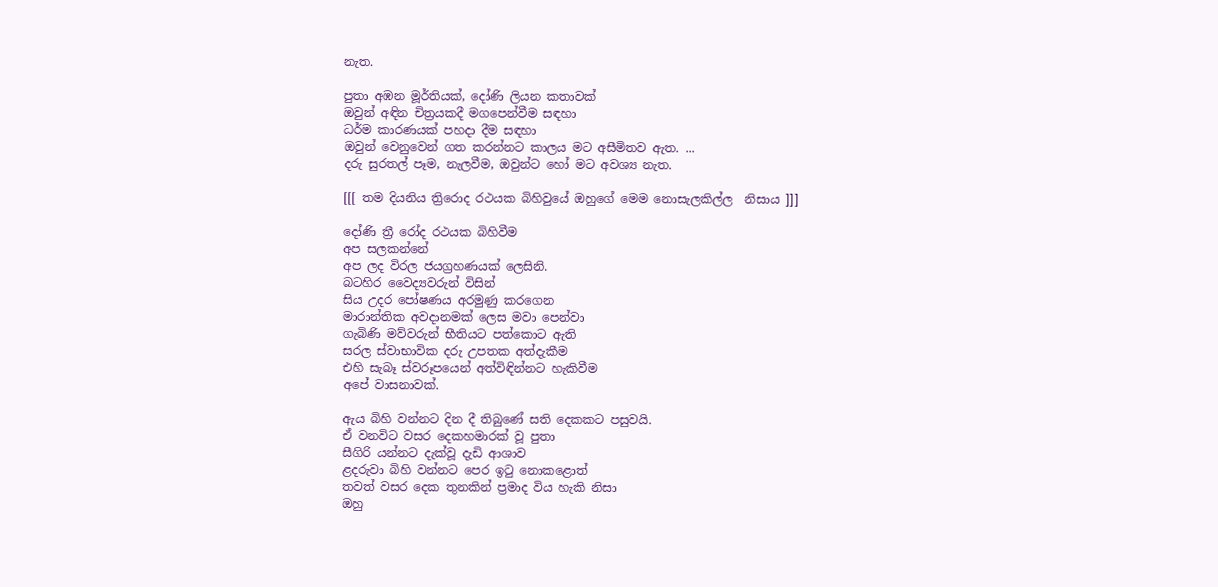නැත.

පුතා අඹන මූර්තියක්, දෝණි ලියන කතාවක්
ඔවුන් අඳින චිත්‍රයකදී මගපෙන්වීම සඳහා
ධර්ම කාරණයක් පහදා දීම සඳහා
ඔවුන් වෙනුවෙන් ගත කරන්නට කාලය මට අසීමිතව ඇත. ...
දරු සුරතල් පෑම, නැලවීම, ඔවුන්ට හෝ මට අවශ්‍ය නැත.

[[[ තම දියනිය ත්‍රිරොද රථයක බිහිවුයේ ඔහුගේ මෙම නොසැලකිල්ල  නිසාය ]]]

දෝණි ත්‍රී රෝද රථයක බිහිවීම
අප සලකන්නේ
අප ලද විරල ජයග්‍රහණයක් ලෙසිනි.
බටහිර වෛද්‍යවරුන් විසින්
සිය උදර පෝෂණය අරමුණු කරගෙන
මාරාන්තික අවදානමක් ලෙස මවා පෙන්වා
ගැබිණි මව්වරුන් භීතියට පත්කොට ඇති
සරල ස්වාභාවික දරු උපතක අත්දැකීම
එහි සැබෑ ස්වරූපයෙන් අත්විඳින්නට හැකිවීම
අපේ වාසනාවක්.

ඇය බිහි වන්නට දින දී තිබුණේ සති දෙකකට පසුවයි.
ඒ වනවිට වසර දෙකහමාරක් වූ පුතා
සීගිරි යන්නට දැක්වූ දැඩි ආශාව
ළදරුවා බිහි වන්නට පෙර ඉටු නොකළොත්
තවත් වසර දෙක තුනකින් ප්‍රමාද විය හැකි නිසා
ඔහු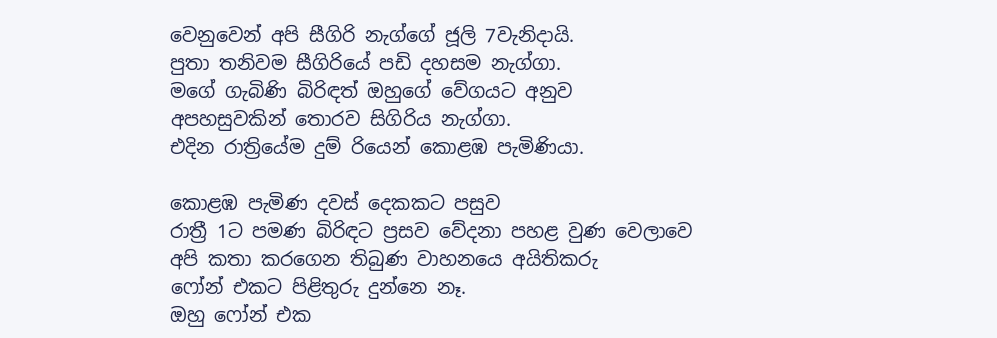වෙනුවෙන් අපි සීගිරි නැග්ගේ ජූලි 7වැනිදායි.
පුතා තනිවම සීගිරියේ පඩි දහසම නැග්ගා.
මගේ ගැබිණි බිරිඳත් ඔහුගේ වේගයට අනුව
අපහසුවකින් තොරව සිගිරිය නැග්ගා.
එදින රාත්‍රියේම දුම් රියෙන් කොළඹ පැමිණියා.

කොළඹ පැමිණ දවස් දෙකකට පසුව
රාත්‍රී 1ට පමණ බිරිඳට ප්‍රසව වේදනා පහළ වුණ වෙලාවෙ
අපි කතා කරගෙන තිබුණ වාහනයෙ අයිතිකරු
ෆෝන් එකට පිළිතුරු දුන්නෙ නෑ.
ඔහු ෆෝන් එක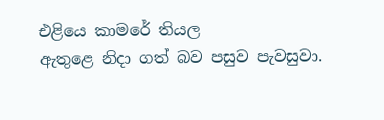එළියෙ කාමරේ තියල
ඇතුළෙ නිදා ගත් බව පසුව පැවසුවා.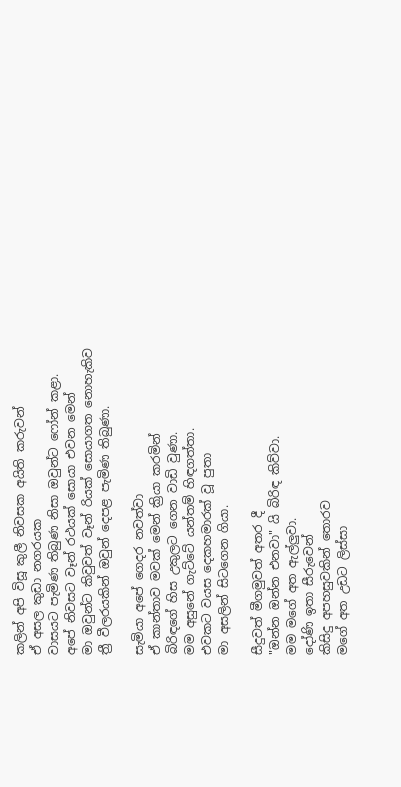කලින් අපි විසූ කුලී නිවසක අයිති කරුවන්
ඒ අසල කුඩා නගරයක
වාසයට පැමිණ තිබුණ නිසා ඔවුන්ට ෆෝන් කළා.
අපේ නිවසට වෑන් රථයක් සොයා එවන මෙන්
මා ඔවුන්ට කිවුවත් වෑන් රියක් සොයාගත නොහැකිව
ත්‍රී වීලරයකින් ඔවුන් දෙපළ පැමිණ තිබුණා.

සැමියා අපේ ගෙදර නවත්වා
ඒ කාන්තාව මවක් මෙන් ක්‍රියා කරමින්
බිරිඳගේ හිස උකුලට ගෙන වාඩි වුණා.
මම අසුනේ ගැට්ටේ යන්තම් හිඳගත්තා.
එවකට වයස දෙකහමාරක් වූ පුතා
මා අසලින් සිටගෙන ගියා.

සීදුවත් මීගමුවත් අතර දී
"ඔන්න ඔන්න එනවා" යි බිරිඳ කිව්වා.
මම මගේ අත ඇල්ලුවා.
දෝණි ඉතා සීරුවෙන්
කිසිදු අපහසුවකින් තොරව
මගේ අත උඩට ලිස්සා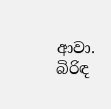ආවා.
බිරිඳ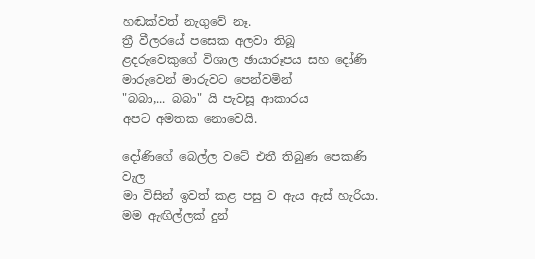හඬක්වත් නැගුවේ නෑ.
ත්‍රී වීලරයේ පසෙක අලවා තිබූ
ළදරුවෙකුගේ විශාල ඡායාරූපය සහ දෝණි
මාරුවෙන් මාරුවට පෙන්වමින්
"බබා,... බබා" යි පැවසූ ආකාරය
අපට අමතක නොවෙයි.

දෝණිගේ බෙල්ල වටේ එතී තිබුණ පෙකණි වැල
මා විසින් ඉවත් කළ පසු ව ඇය ඇස් හැරියා.
මම ඇඟිල්ලක් දුන්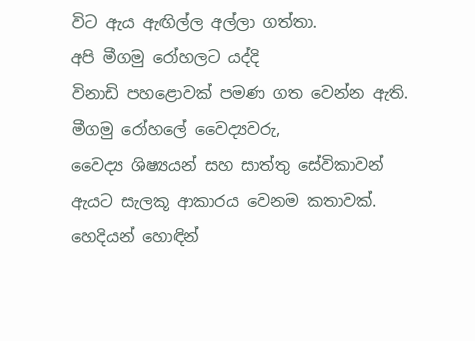විට ඇය ඇඟිල්ල අල්ලා ගත්තා.
අපි මීගමු රෝහලට යද්දි
විනාඩි පහළොවක් පමණ ගත වෙන්න ඇති.
මීගමු රෝහලේ වෛද්‍යවරු,
වෛද්‍ය ශිෂ්‍යයන් සහ සාත්තු සේවිකාවන්
ඇයට සැලකූ ආකාරය වෙනම කතාවක්.
හෙදියන් හොඳින්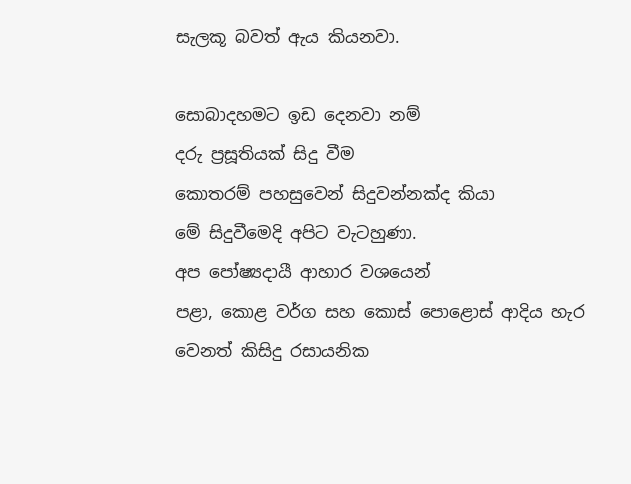සැලකූ බවත් ඇය කියනවා.

සොබාදහමට ඉඩ දෙනවා නම්
දරු ප්‍රසූතියක් සිදු වීම
කොතරම් පහසුවෙන් සිදුවන්නක්ද කියා
මේ සිදුවීමෙදි අපිට වැටහුණා.
අප පෝෂ්‍යදායී ආහාර වශයෙන්
පළා, කොළ වර්ග සහ කොස් පොළොස් ආදිය හැර
වෙනත් කිසිදු රසායනික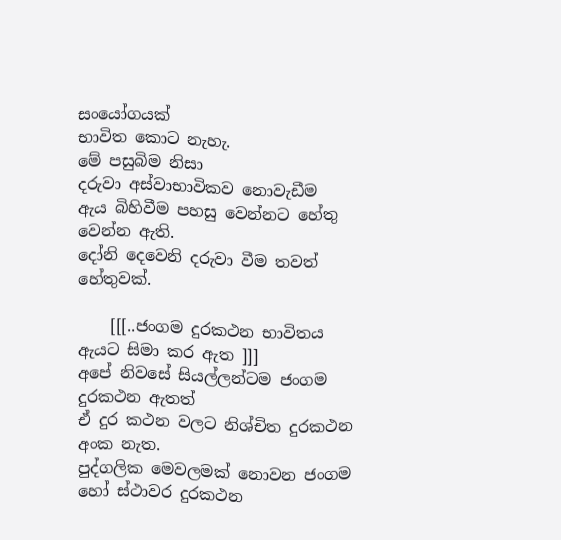සංයෝගයක්
භාවිත කොට නැහැ.
මේ පසුබිම නිසා
දරුවා අස්වාභාවිකව නොවැඩීම
ඇය බිහිවීම පහසු වෙන්නට හේතු වෙන්න ඇති.
දෝනි දෙවෙනි දරුවා වීම තවත් හේතුවක්.

    [[[..ජංගම දුරකථන භාවිතය ඇයට සිමා කර ඇත ]]]
අපේ නිවසේ සියල්ලන්ටම ජංගම දුරකථන ඇතත්
ඒ දුර කථන වලට නිශ්චිත දුරකථන අංක නැත.
පුද්ගලික මෙවලමක් නොවන ජංගම හෝ ස්ථාවර දුරකථන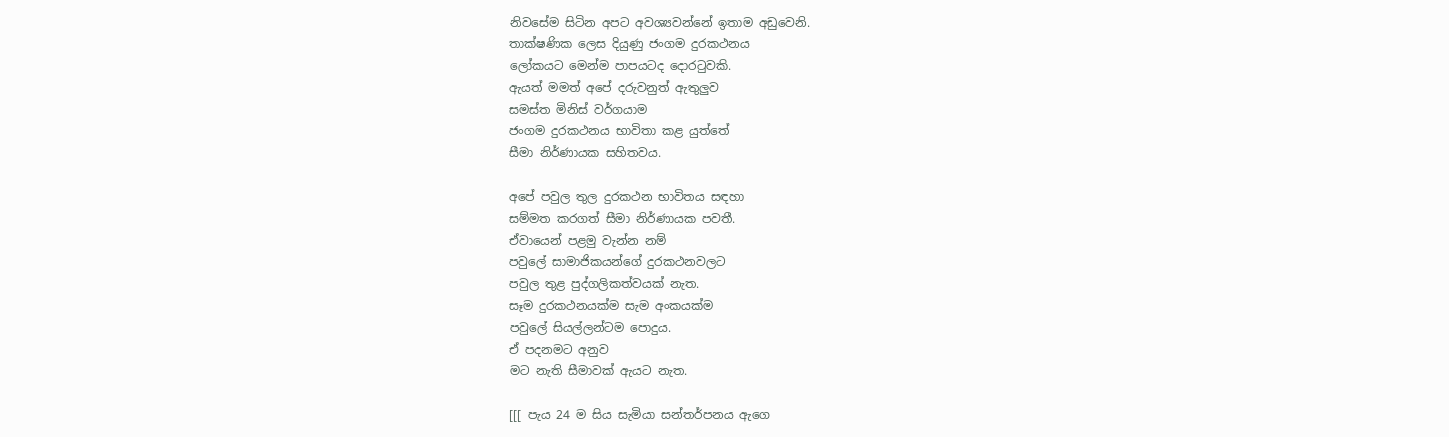නිවසේම සිටින අපට අවශ්‍යවන්නේ ඉතාම අඩුවෙනි.
තාක්ෂණික ලෙස දියුණු ජංගම දුරකථනය
ලෝකයට මෙන්ම පාපයටද දොරටුවකි.
ඇයත් මමත් අපේ දරුවනුත් ඇතුලුව
සමස්ත මිනිස් වර්ගයාම
ජංගම දුරකථනය භාවිතා කළ යුත්තේ
සීමා නිර්ණායක සහිතවය.

අපේ පවුල තුල දුරකථන භාවිතය සඳහා
සම්මත කරගත් සීමා නිර්ණායක පවතී.
ඒවායෙන් පළමු වැන්න නම්
පවුලේ සාමාජිකයන්ගේ දුරකථනවලට
පවුල තුළ පුද්ගලිකත්වයක් නැත.
සෑම දුරකථනයක්ම සැම අංකයක්ම
පවුලේ සියල්ලන්ටම පොදුය.
ඒ පදනමට අනුව
මට නැති සීමාවක් ඇයට නැත.

[[[ පැය 24 ම සිය සැමියා සන්තර්පනය ඇගෙ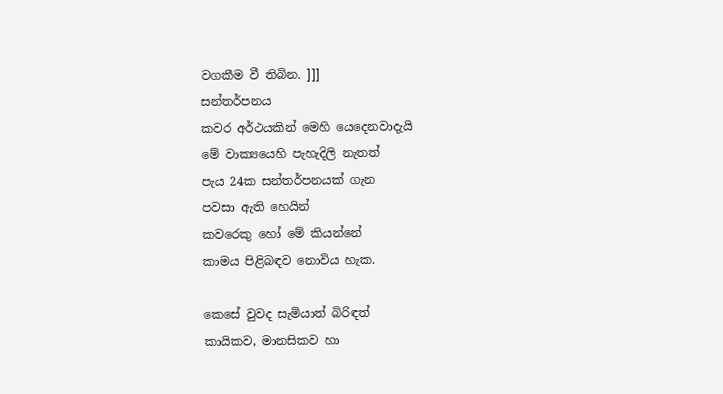වගකීම වී තිබින. ]]]
සන්තර්පනය
කවර අර්ථයකින් මෙහි යෙදෙනවාදැයි
මේ වාක්‍යයෙහි පැහැදිලි නැතත්
පැය 24ක සන්තර්පනයක් ගැන
පවසා ඇති හෙයින්
කවරෙකු හෝ මේ කියන්නේ
කාමය පිළිබඳව නොවිය හැක.

කෙසේ වුවද සැමියාත් බිරිඳත්
කායිකව, මානසිකව හා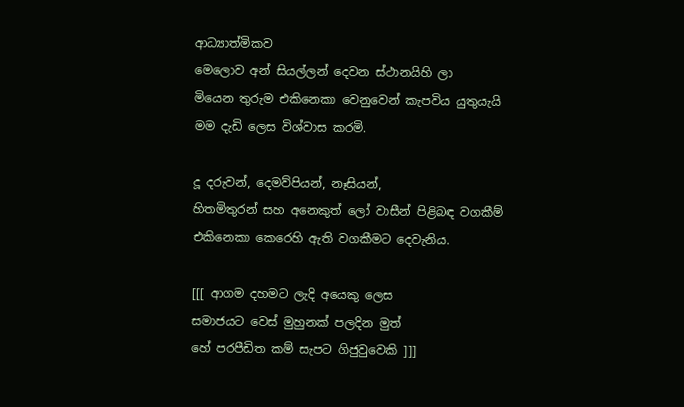ආධ්‍යාත්මිකව
මෙලොව අන් සියල්ලන් දෙවන ස්ථානයිහි ලා
මියෙන තුරුම එකිනෙකා වෙනුවෙන් කැපවිය යුතුයැයි
මම දැඩි ලෙස විශ්වාස කරමි.

දූ දරුවන්, දෙමව්පියන්, නෑසියන්,
හිතමිතුරන් සහ අනෙකුත් ලෝ වාසීන් පිළිබඳ වගකීම්
එකිනෙකා කෙරෙහි ඇති වගකීමට දෙවැනිය.

[[[ ආගම දහමට ලැදි අයෙකු ලෙස
සමාජයට වෙස් මුහුනක් පලදින මුත්
හේ පරපීඩිත කම් සැපට ගිජුවුවෙකි ]]]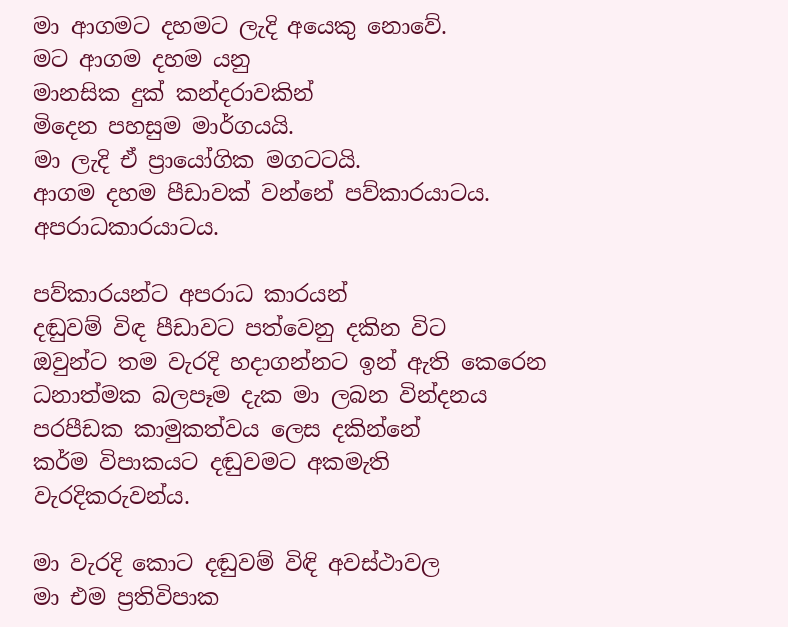මා ආගමට දහමට ලැදි අයෙකු නොවේ.
මට ආගම දහම යනු
මානසික දුක් කන්දරාවකින්
මිදෙන පහසුම මාර්ගයයි.
මා ලැදි ඒ ප්‍රායෝගික මගටටයි.
ආගම දහම පීඩාවක් වන්නේ පව්කාරයාටය.
අපරාධකාරයාටය.

පව්කාරයන්ට අපරාධ කාරයන්
දඬුවම් විඳ පීඩාවට පත්වෙනු දකින විට
ඔවුන්ට තම වැරදි හදාගන්නට ඉන් ඇති කෙරෙන
ධනාත්මක බලපෑම දැක මා ලබන වින්දනය
පරපීඩක කාමුකත්වය ලෙස දකින්නේ
කර්ම විපාකයට දඬුවමට අකමැති වැරදිකරුවන්ය.

මා වැරදි කොට දඬුවම් විඳි අවස්ථාවල
මා එම ප්‍රතිවිපාක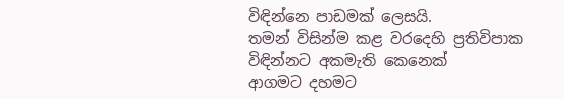විඳින්නෙ පාඩමක් ලෙසයි.
තමන් විසින්ම කළ වරදෙහි ප්‍රතිවිපාක විඳින්නට අකමැති කෙනෙක්
ආගමට දහමට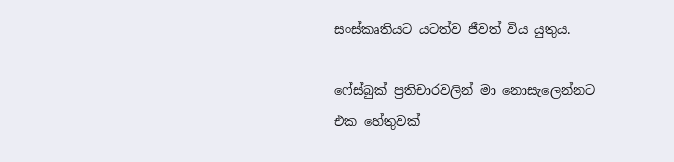සංස්කෘතියට යටත්ව ජීවත් විය යුතුය.

ෆේස්බුක් ප්‍රතිචාරවලින් මා නොසැලෙන්නට
එක හේතුවක්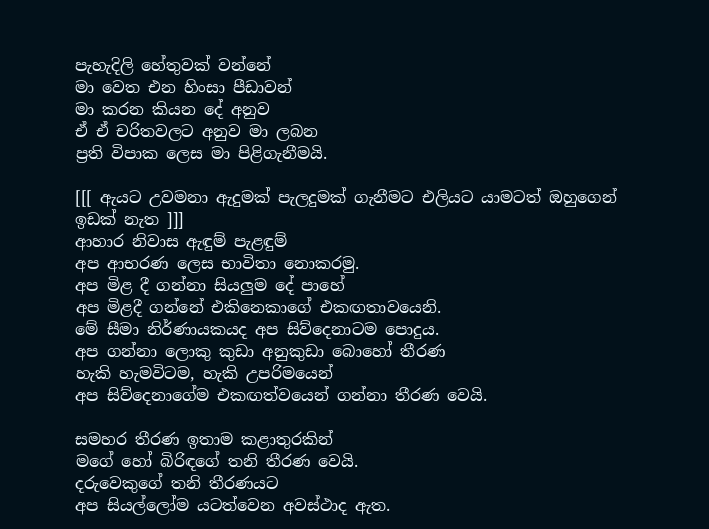පැහැදිලි හේතුවක් වන්නේ
මා වෙත එන හිංසා පීඩාවන්
මා කරන කියන දේ අනුව
ඒ ඒ චරිතවලට අනුව මා ලබන
ප්‍රති විපාක ලෙස මා පිළිගැනීමයි.

[[[ ඇයට උවමනා ඇදුමක් පැලදුමක් ගැනීමට එලියට යාමටත් ඔහුගෙන් ඉඩක් නැත ]]]
ආහාර නිවාස ඇඳුම් පැළඳුම්
අප ආභරණ ලෙස භාවිතා නොකරමු.
අප මිළ දී ගන්නා සියලුම දේ පාහේ
අප මිළදී ගන්නේ එකිනෙකාගේ එකඟතාවයෙනි.
මේ සීමා නිර්ණායකයද අප සිව්දෙනාටම පොදුය.
අප ගන්නා ලොකු කුඩා අනුකුඩා බොහෝ තීරණ
හැකි හැමවිටම, හැකි උපරිමයෙන්
අප සිව්දෙනාගේම එකඟත්වයෙන් ගන්නා තීරණ වෙයි.

සමහර තීරණ ඉතාම කළාතුරකින්
මගේ හෝ බිරිඳගේ තනි තීරණ වෙයි.
දරුවෙකුගේ තනි තීරණයට
අප සියල්ලෝම යටත්වෙන අවස්ථාද ඇත.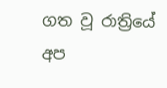ගත වූ රාත්‍රියේ අප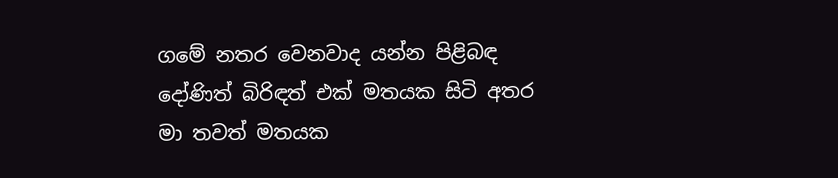ගමේ නතර වෙනවාද යන්න පිළිබඳ
දෝණිත් බිරිඳත් එක් මතයක සිටි අතර
මා තවත් මතයක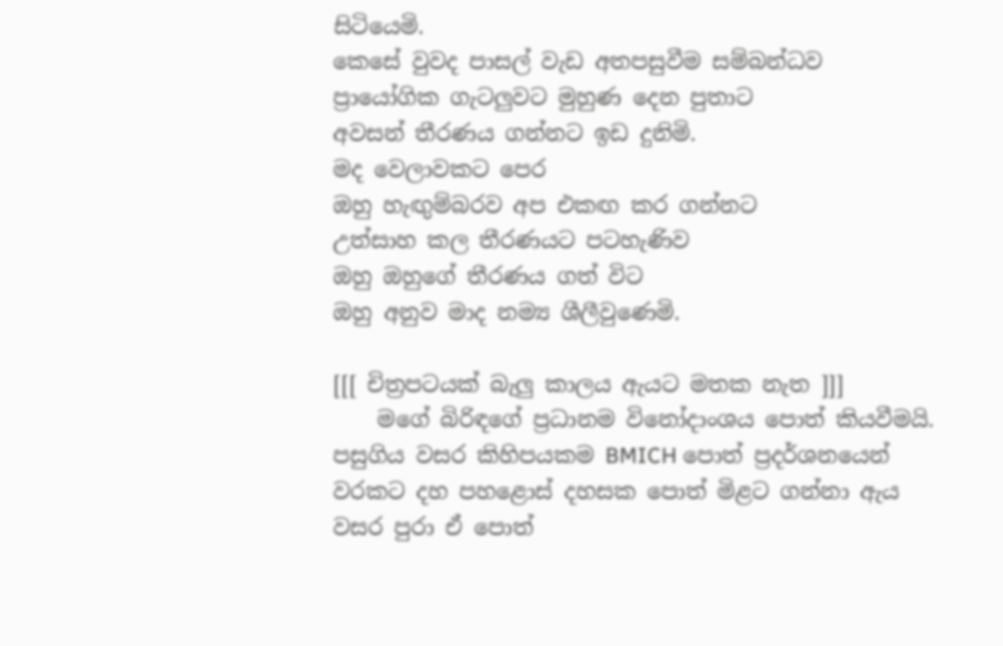සිටියෙමි.
කෙසේ වුවද පාසල් වැඩ අතපසුවීම සම්බන්ධව
ප්‍රායෝගික ගැටලුවට මුහුණ දෙන පුතාට
අවසන් තීරණය ගන්නට ඉඩ දුනිමි.
මද වෙලාවකට පෙර
ඔහු හැඟුම්බරව අප එකඟ කර ගන්නට
උත්සාහ කල තීරණයට පටහැණිව
ඔහු ඔහුගේ තීරණය ගත් විට
ඔහු අනුව මාද නම්‍ය ශීලීවුණෙමි.

[[[ චිත්‍රපටයක් බැලු කාලය ඇයට මතක නැත ]]]
    මගේ බිරිඳගේ ප්‍රධානම විනෝදාංශය පොත් කියවීමයි.
පසුගිය වසර කිහිපයකම BMICH පොත් ප්‍රදර්ශනයෙන්
වරකට දහ පහළොස් දහසක පොත් මිළට ගන්නා ඇය
වසර පුරා ඒ පොත්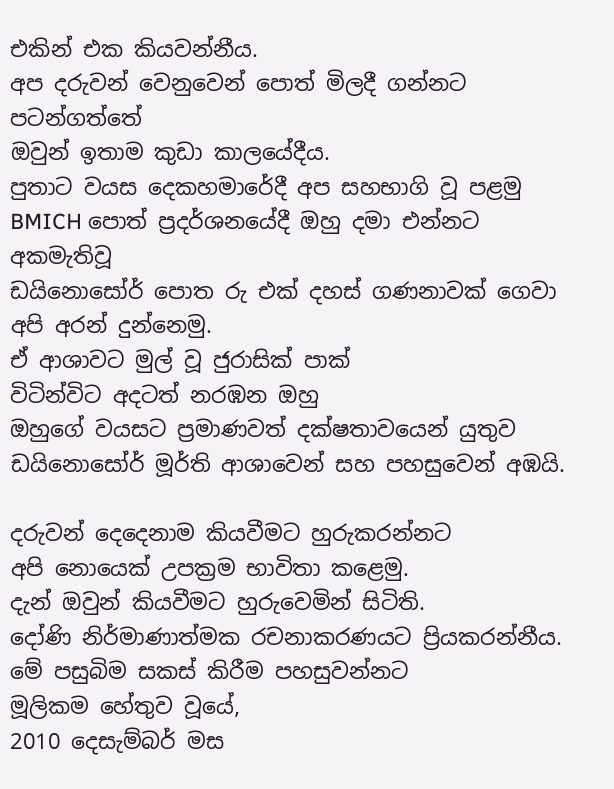එකින් එක කියවන්නීය.
අප දරුවන් වෙනුවෙන් පොත් මිලදී ගන්නට පටන්ගත්තේ
ඔවුන් ඉතාම කුඩා කාලයේදීය.
පුතාට වයස දෙකහමාරේදී අප සහභාගි වූ පළමු
BMICH පොත් ප්‍රදර්ශනයේදී ඔහු දමා එන්නට අකමැතිවූ
ඩයිනොසෝර් පොත රු එක් දහස් ගණනාවක් ගෙවා
අපි අරන් දුන්නෙමු.
ඒ ආශාවට මුල් වූ ජුරාසික් පාක්
විටින්විට අදටත් නරඹන ඔහු
ඔහුගේ වයසට ප්‍රමාණවත් දක්ෂතාවයෙන් යුතුව
ඩයිනොසෝර් මූර්ති ආශාවෙන් සහ පහසුවෙන් අඹයි.

දරුවන් දෙදෙනාම කියවීමට හුරුකරන්නට
අපි නොයෙක් උපක්‍රම භාවිතා කළෙමු.
දැන් ඔවුන් කියවීමට හුරුවෙමින් සිටිති.
දෝණි නිර්මාණාත්මක රචනාකරණයට ප්‍රියකරන්නීය.
මේ පසුබිම සකස් කිරීම පහසුවන්නට
මූලිකම හේතුව වූයේ,
2010 දෙසැම්බර් මස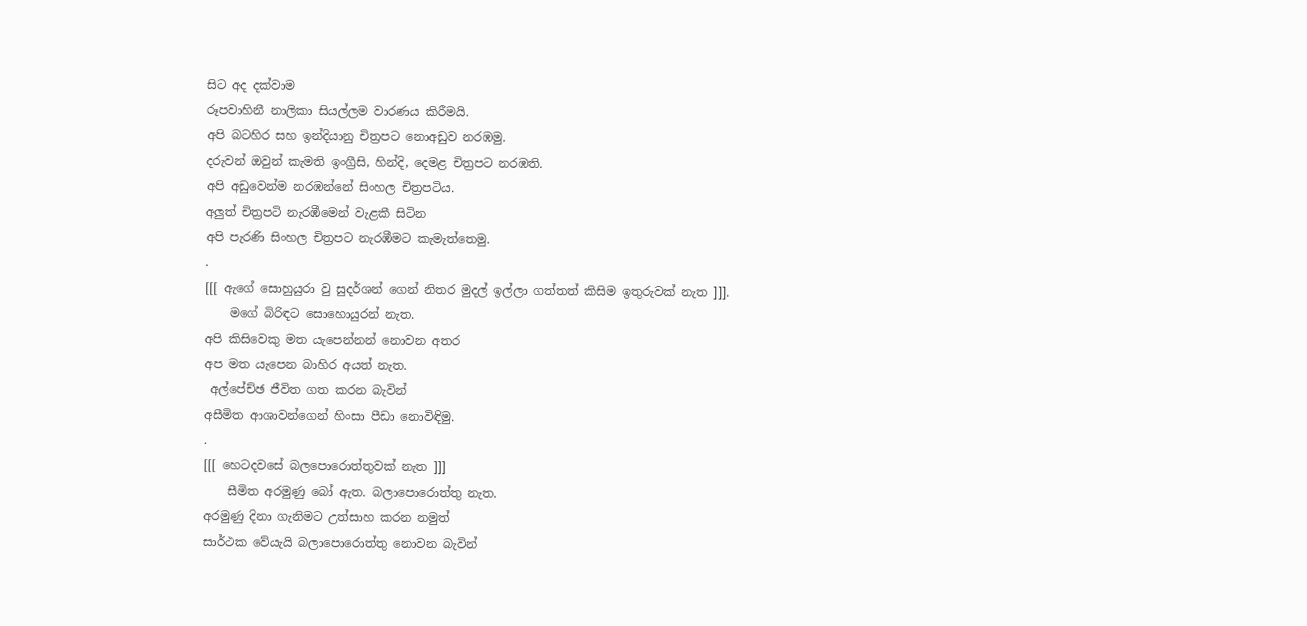සිට අද දක්වාම
රූපවාහිනී නාලිකා සියල්ලම වාරණය කිරීමයි.
අපි බටහිර සහ ඉන්දියානු චිත්‍රපට නොඅඩුව නරඹමු.
දරුවන් ඔවුන් කැමති ඉංග්‍රීසි, හින්දි, දෙමළ චිත්‍රපට නරඹති.
අපි අඩුවෙන්ම නරඹන්නේ සිංහල චිත්‍රපටිය.
අලුත් චිත්‍රපටි නැරඹීමෙන් වැළකී සිටින
අපි පැරණි සිංහල චිත්‍රපට නැරඹීමට කැමැත්තෙමු.
.
[[[ ඇගේ සොහුයුරා වු සුදර්ශන් ගෙන් නිතර මුදල් ඉල්ලා ගත්තත් කිසිම ඉතුරුවක් නැත ]]].
    මගේ බිරිඳට සොහොයුරන් නැත.
අපි කිසිවෙකු මත යැපෙන්නන් නොවන අතර
අප මත යැපෙන බාහිර අයත් නැත.
 අල්පේච්ඡ ජීවිත ගත කරන බැවින්
අසීමිත ආශාවන්ගෙන් හිංසා පීඩා නොවිඳිමු.
.
[[[ හෙටදවසේ බලපොරොත්තුවක් නැත ]]]
    සීමිත අරමුණු බෝ ඇත. බලාපොරොත්තු නැත.
අරමුණු දිනා ගැනිමට උත්සාහ කරන නමුත්
සාර්ථක වේයැයි බලාපොරොත්තු නොවන බැවින්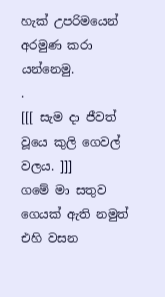හැක් උපරිමයෙන් අරමුණ කරා යන්නෙමු.
.
[[[ සැම දා ජීවත් වූයෙ කුලි ගෙවල් වලය. ]]]
ගමේ මා සතුව ගෙයක් ඇති නමුත්
එහි වසන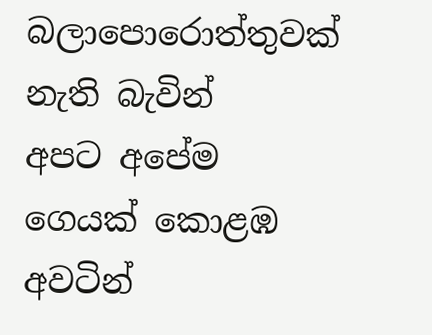බලාපොරොත්තුවක් නැති බැවින්
අපට අපේම ගෙයක් කොළඹ අවටින්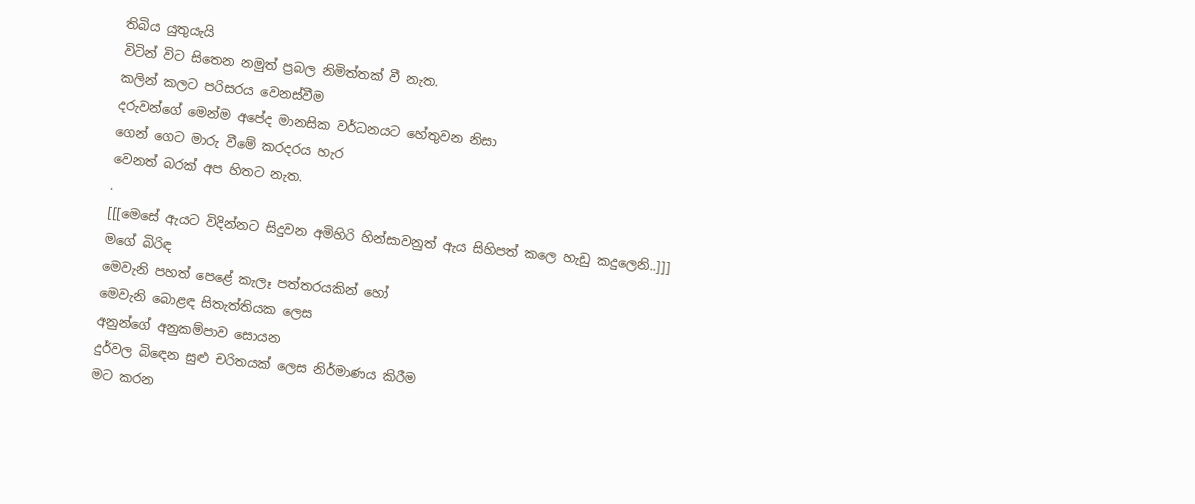තිබිය යුතුයැයි
විටින් විට සිතෙන නමුත් ප්‍රබල නිමිත්තක් වී නැත.
කලින් කලට පරිසරය වෙනස්වීම
දරුවන්ගේ මෙන්ම අපේද මානසික වර්ධනයට හේතුවන නිසා
ගෙන් ගෙට මාරු වීමේ කරදරය හැර
වෙනත් බරක් අප හිතට නැත.
.
[[[මෙසේ ඇයට විදින්නට සිදුවන අමිහිරි හින්සාවනුත් ඇය සිහිපත් කලෙ හැඩු කදුලෙනි..]]]
මගේ බිරිඳ
මෙවැනි පහත් පෙළේ කැලෑ පත්තරයකින් හෝ
මෙවැනි බොළඳ සිතැත්තියක ලෙස
අනුන්ගේ අනුකම්පාව සොයන
දුර්වල බිඳෙන සුළු චරිතයක් ලෙස නිර්මාණය කිරීම
මට කරන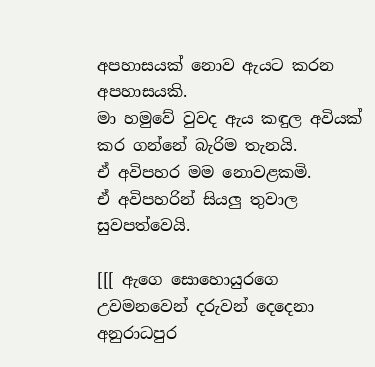අපහාසයක් නොව ඇයට කරන අපහාසයකි.
මා හමුවේ වුවද ඇය කඳුල අවියක් කර ගන්නේ බැරිම තැනයි.
ඒ අවිපහර මම නොවළකමි.
ඒ අවිපහරින් සියලු තුවාල සුවපත්වෙයි.

[[[ ඇගෙ සොහොයුරගෙ උවමනවෙන් දරුවන් දෙදෙනා
අනුරාධපුර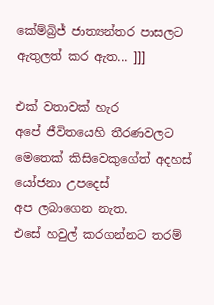කේම්බ්‍රිජ් ජාත්‍යන්තර පාසලට ඇතුලත් කර ඇත... ]]]

එක් වතාවක් හැර
අපේ ජීවිතයෙහි තීරණවලට
මෙතෙක් කිසිවෙකුගේත් අදහස් යෝජනා උපදෙස්
අප ලබාගෙන නැත.
එසේ හවුල් කරගන්නට තරම්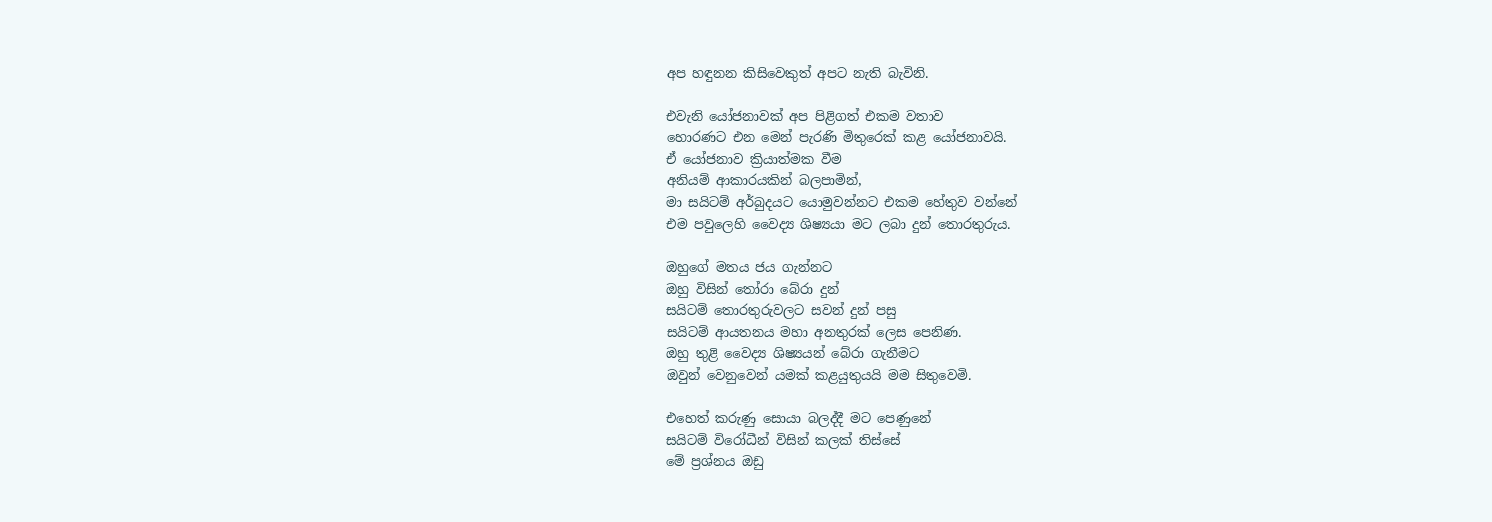අප හඳුනන කිසිවෙකුත් අපට නැති බැවිනි.

එවැනි යෝජනාවක් අප පිළිගත් එකම වතාව
හොරණට එන මෙන් පැරණි මිතුරෙක් කළ යෝජනාවයි.
ඒ යෝජනාව ක්‍රියාත්මක වීම
අනියම් ආකාරයකින් බලපාමින්,
මා සයිටම් අර්බුදයට යොමුවන්නට එකම හේතුව වන්නේ
එම පවුලෙහි වෛද්‍ය ශිෂ්‍යයා මට ලබා දුන් තොරතුරුය.

ඔහුගේ මතය ජය ගැන්නට
ඔහු විසින් තෝරා බේරා දුන්
සයිටම් තොරතුරුවලට සවන් දුන් පසු
සයිටම් ආයතනය මහා අනතුරක් ලෙස පෙනිණ.
ඔහු තුළි වෛද්‍ය ශිෂ්‍යයන් බේරා ගැනීමට
ඔවුන් වෙනුවෙන් යමක් කළයුතුයයි මම සිතුවෙමි.

එහෙත් කරුණු සොයා බලද්දී මට පෙණුනේ
සයිටම් විරෝධීන් විසින් කලක් තිස්සේ
මේ ප්‍රශ්නය ඔඩු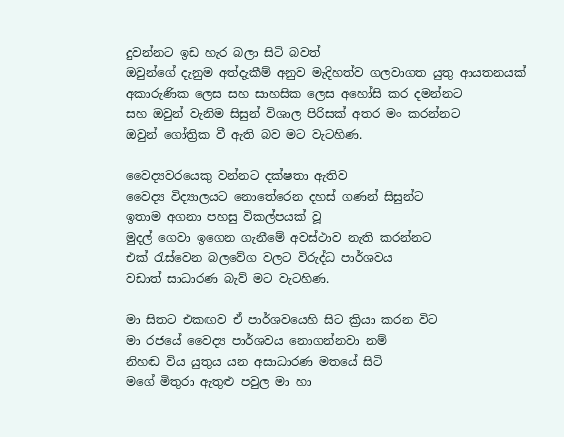දුවන්නට ඉඩ හැර බලා සිටි බවත්
ඔවුන්ගේ දැනුම අත්දැකීම් අනුව මැදිහත්ව ගලවාගත යුතු ආයතනයක්
අකාරුණික ලෙස සහ සාහසික ලෙස අහෝසි කර දමන්නට
සහ ඔවුන් වැනිම සිසුන් විශාල පිරිසක් අතර මං කරන්නට
ඔවුන් ගෝත්‍රික වී ඇති බව මට වැටහිණ.

වෛද්‍යවරයෙකු වන්නට දක්ෂතා ඇතිව
වෛද්‍ය විද්‍යාලයට නොතේරෙන දහස් ගණන් සිසුන්ට
ඉතාම අගනා පහසු විකල්පයක් වූ
මුදල් ගෙවා ඉගෙන ගැනීමේ අවස්ථාව නැති කරන්නට
එක් රැස්වෙන බලවේග වලට විරුද්ධ පාර්ශවය
වඩාත් සාධාරණ බැව් මට වැටහිණ.

මා සිතට එකඟව ඒ පාර්ශවයෙහි සිට ක්‍රියා කරන විට
මා රජයේ වෛද්‍ය පාර්ශවය නොගන්නවා නම්
නිහඬ විය යුතුය යන අසාධාරණ මතයේ සිටි
මගේ මිතුරා ඇතුළු පවුල මා හා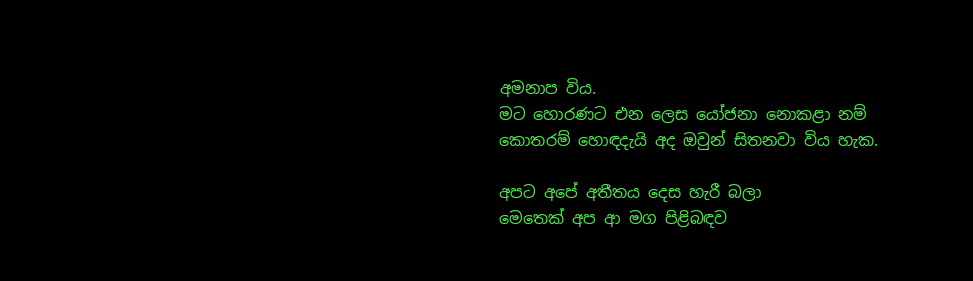අමනාප විය.
මට හොරණට එන ලෙස යෝජනා නොකළා නම්
කොතරම් හොඳදැයි අද ඔවුන් සිතනවා විය හැක.

අපට අපේ අතීතය දෙස හැරී බලා
මෙතෙක් අප ආ මග පිළිබඳව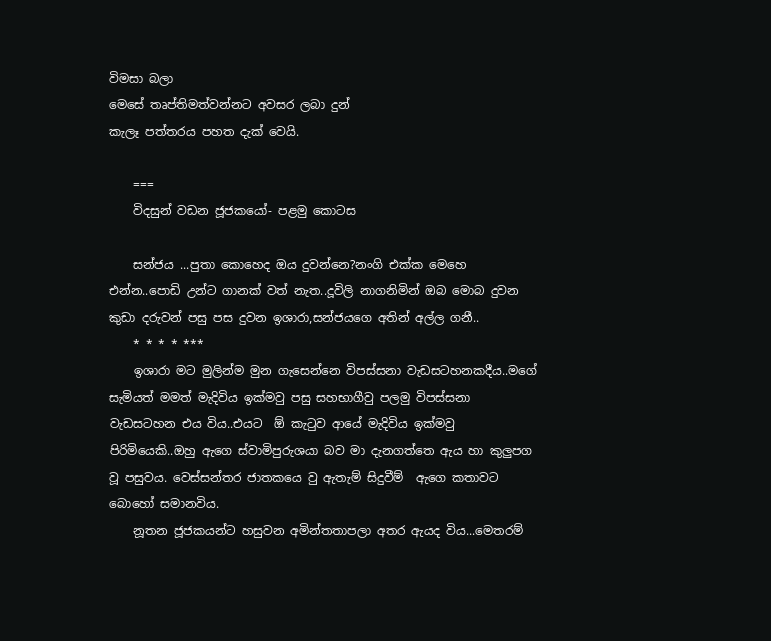විමසා බලා
මෙසේ තෘප්තිමත්වන්නට අවසර ලබා දුන්
කැලෑ පත්තරය පහත දැක් වෙයි.

    ===
    විදසුන් වඩන ජූජකයෝ- පළමු කොටස

    සන්ජය ...පුතා කොහෙද ඔය දුවන්නෙ?නංගි එක්ක මෙහෙ එන්න..පොඩි උන්ට ගානක් වත් නැත..දූවිලි නාගනිමින් ඔබ මොබ දුවන කුඩා දරුවන් පසු පස දුවන ඉශාරා,සන්ජයගෙ අතින් අල්ල ගනී..
    * * * * ***
    ඉශාරා මට මුලින්ම මුන ගැසෙන්නෙ විපස්සනා වැඩසටහනකදීය..මගේ සැමියත් මමත් මැදිවිය ඉක්මවු පසු සහභාගීවු පලමු විපස්සනා වැඩසටහන එය විය..එයට  ඕ කැටුව ආයේ මැදිවිය ඉක්මවු පිරිමියෙකි..ඔහු ඇගෙ ස්වාමිපුරුශයා බව මා දැනගත්තෙ ඇය හා කුලුපග වූ පසුවය. වෙස්සන්තර ජාතකයෙ වු ඇතැම් සිදුවීම්  ඇගෙ කතාවට බොහෝ සමානවිය.
    නූතන ජූජකයන්ට හසුවන අමින්තතාපලා අතර ඇයද විය...මෙතරම්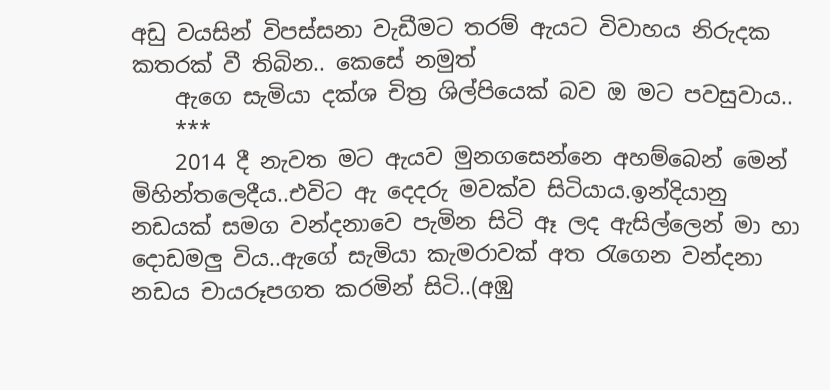අඩු වයසින් විපස්සනා වැඩීමට තරම් ඇයට විවාහය නිරුදක කතරක් වී තිබින.. කෙසේ නමුත්
    ඇගෙ සැමියා දක්ශ චිත්‍ර ශිල්පියෙක් බව ඔ මට පවසුවාය..
    ***
    2014 දී නැවත මට ඇයව මුනගසෙන්නෙ අහම්බෙන් මෙන් මිහින්තලෙදීය..එවිට ඇ දෙදරු මවක්ව සිටියාය.ඉන්දියානු නඩයක් සමග වන්දනාවෙ පැමින සිටි ඈ ලද ඇසිල්ලෙන් මා හා දොඩමලු විය..ඇගේ සැමියා කැමරාවක් අත රැගෙන වන්දනා නඩය චායරූපගත කරමින් සිටි..(අඹු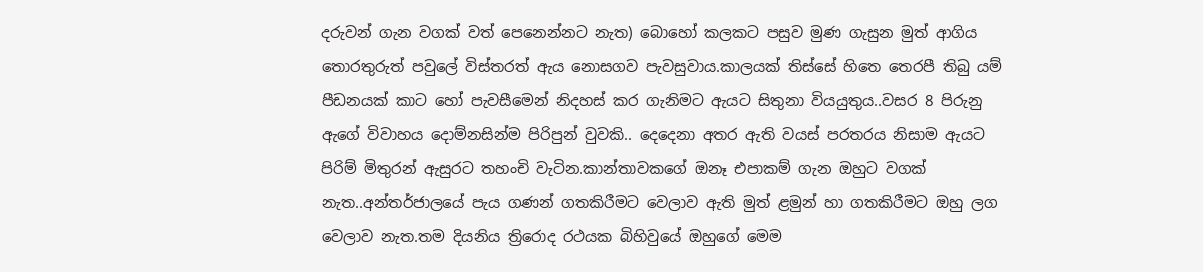දරුවන් ගැන වගක් වත් පෙනෙන්නට නැත) බොහෝ කලකට පසුව මුණ ගැසුන මුත් ආගිය තොරතුරුත් පවුලේ විස්තරත් ඇය නොසගව පැවසුවාය.කාලයක් තිස්සේ හිතෙ තෙරපී තිබු යම් පීඩනයක් කාට හෝ පැවසීමෙන් නිදහස් කර ගැනිමට ඇයට සිතුනා වියයුතුය..වසර 8 පිරුනු ඇගේ විවාහය දොම්නසින්ම පිරිපුන් වුවකි.. දෙදෙනා අතර ඇති වයස් පරතරය නිසාම ඇයට පිරිම් මිතුරන් ඇසුරට තහංචි වැටින.කාන්තාවකගේ ඔනෑ එපාකම් ගැන ඔහුට වගක් නැත..අන්තර්ජාලයේ පැය ගණන් ගතකිරීමට වෙලාව ඇති මුත් ළමුන් හා ගතකිරීමට ඔහු ලග වෙලාව නැත.තම දියනිය ත්‍රිරොද රථයක බිහිවුයේ ඔහුගේ මෙම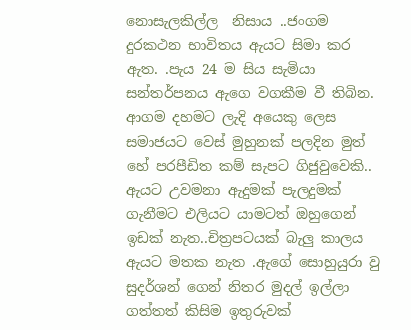නොසැලකිල්ල  නිසාය ..ජංගම දුරකථන භාවිතය ඇයට සිමා කර ඇත. .පැය 24 ම සිය සැමියා සන්තර්පනය ඇගෙ වගකීම වී තිබින. ආගම දහමට ලැදි අයෙකු ලෙස සමාජයට වෙස් මුහුනක් පලදින මුත් හේ පරපීඩිත කම් සැපට ගිජුවුවෙකි.. ඇයට උවමනා ඇදුමක් පැලදුමක් ගැනීමට එලියට යාමටත් ඔහුගෙන් ඉඩක් නැත..චිත්‍රපටයක් බැලු කාලය ඇයට මතක නැත .ඇගේ සොහුයුරා වු සුදර්ශන් ගෙන් නිතර මුදල් ඉල්ලා ගත්තත් කිසිම ඉතුරුවක්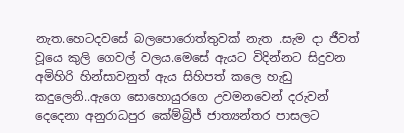නැත.හෙටදවසේ බලපොරොත්තුවක් නැත .සැම දා ජීවත් වූයෙ කුලි ගෙවල් වලය.මෙසේ ඇයට විදින්නට සිදුවන අමිහිරි හින්සාවනුත් ඇය සිහිපත් කලෙ හැඩු කදුලෙනි..ඇගෙ සොහොයුරගෙ උවමනවෙන් දරුවන් දෙදෙනා අනුරාධපුර කේම්බ්‍රිජ් ජාත්‍යන්තර පාසලට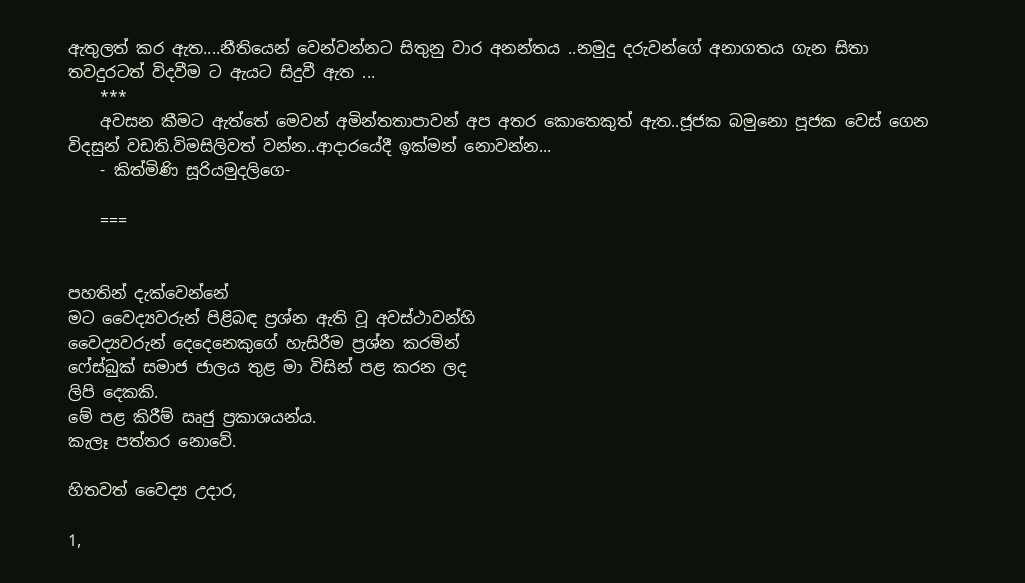ඇතුලත් කර ඇත....නීතියෙන් වෙන්වන්නට සිතුනු වාර අනන්තය ..නමුදු දරුවන්ගේ අනාගතය ගැන සිතා තවදුරටත් විදවීම ට ඇයට සිදුවී ඇත ...
    ***
    අවසන කීමට ඇත්තේ මෙවන් අමින්තතාපාවන් අප අතර කොතෙකුත් ඇත..ජූජක බමුනො පූජක වෙස් ගෙන විදසුන් වඩති.විමසිලිවත් වන්න..ආදාරයේදී ඉක්මන් නොවන්න...
    - කිත්මිණි සූරියමුදලිගෙ-

    ===


පහතින් දැක්වෙන්නේ
මට වෛද්‍යවරුන් පිළිබඳ ප්‍රශ්න ඇති වූ අවස්ථාවන්හි
වෛද්‍යවරුන් දෙදෙනෙකුගේ හැසිරීම ප්‍රශ්න කරමින්
ෆේස්බුක් සමාජ ජාලය තුළ මා විසින් පළ කරන ලද
ලිපි දෙකකි.
මේ පළ කිරීම් ඍජු ප්‍රකාශයන්ය.
කැලෑ පත්තර නොවේ.

හිතවත් වෛද්‍ය උදාර,

1,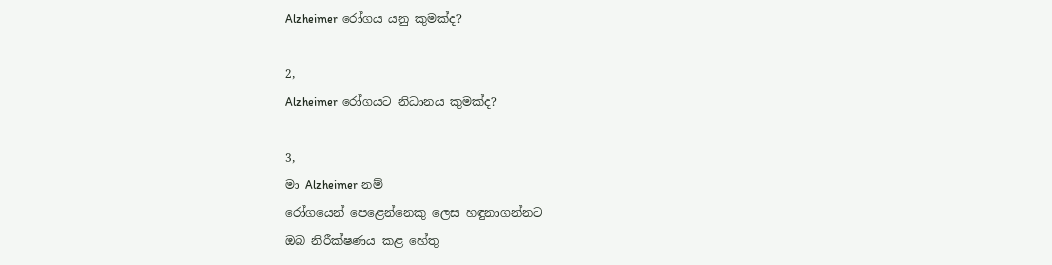Alzheimer රෝගය යනු කුමක්ද?

2,
Alzheimer රෝගයට නිධානය කුමක්ද?

3,
මා Alzheimer නම්
රෝගයෙන් පෙළෙන්නෙකු ලෙස හඳුනාගන්නට
ඔබ නිරීක්ෂණය කළ හේතු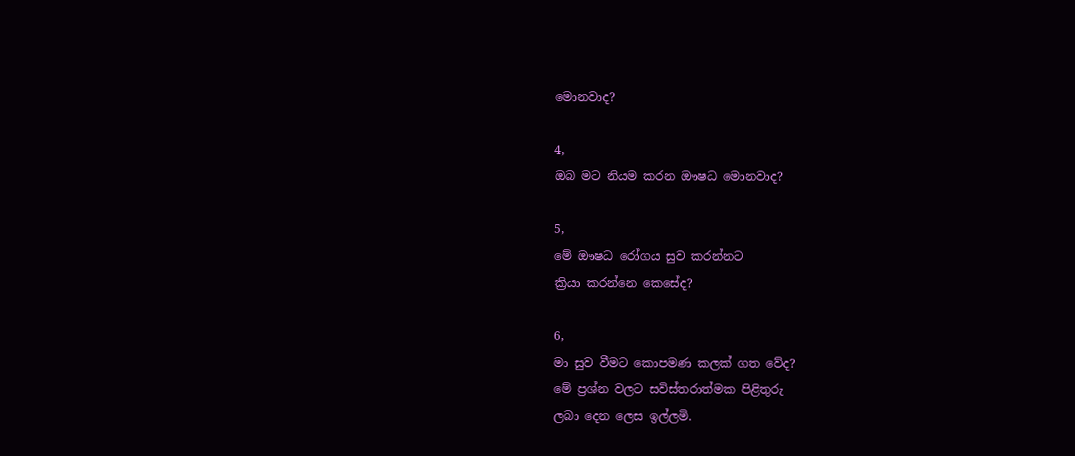මොනවාද?

4,
ඔබ මට නියම කරන ඖෂධ මොනවාද?

5,
මේ ඖෂධ රෝගය සුව කරන්නට
ක්‍රියා කරන්නෙ කෙසේද?

6,
මා සුව වීමට කොපමණ කලක් ගත වේද?
මේ ප්‍රශ්න වලට සවිස්තරාත්මක පිළිතුරු
ලබා දෙන ලෙස ඉල්ලමි.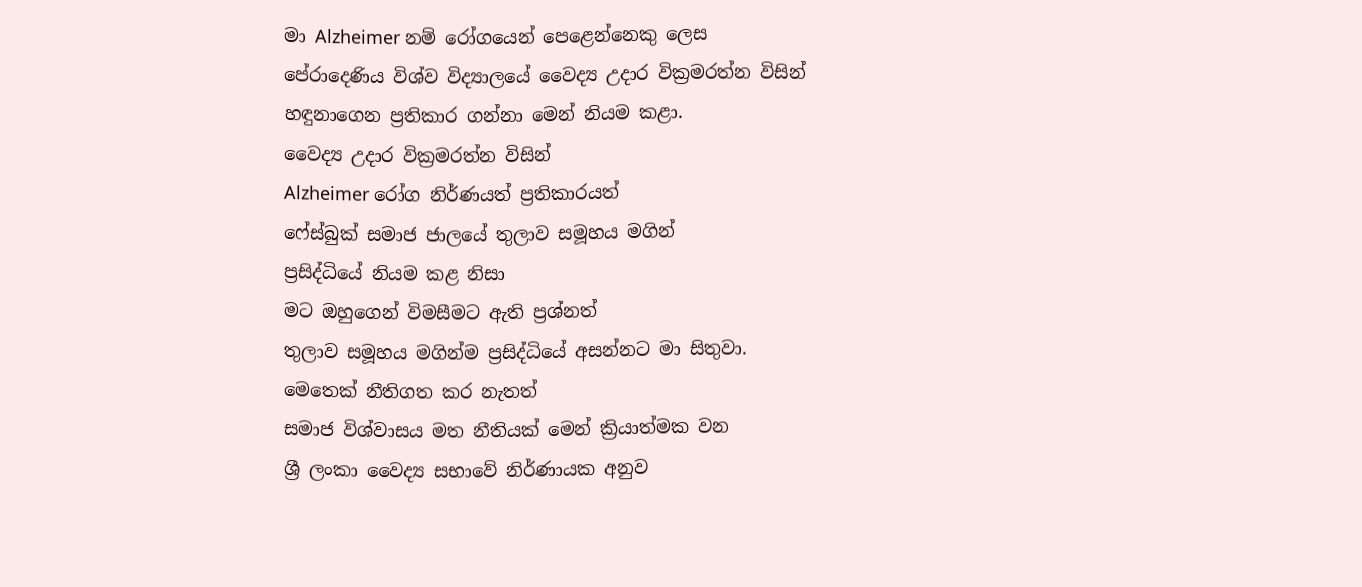මා Alzheimer නම් රෝගයෙන් පෙළෙන්නෙකු ලෙස
පේරාදෙණිය විශ්ව විද්‍යාලයේ වෛද්‍ය උදාර වික්‍රමරත්න විසින්
හඳුනාගෙන ප්‍රතිකාර ගන්නා මෙන් නියම කළා.
වෛද්‍ය උදාර වික්‍රමරත්න විසින්
Alzheimer රෝග නිර්ණයත් ප්‍රතිකාරයත්
ෆේස්බුක් සමාජ ජාලයේ තුලාව සමූහය මගින්
ප්‍රසිද්ධියේ නියම කළ නිසා
මට ඔහුගෙන් විමසීමට ඇති ප්‍රශ්නත්
තුලාව සමූහය මගින්ම ප්‍රසිද්ධියේ අසන්නට මා සිතුවා.
මෙතෙක් නීතිගත කර නැතත්
සමාජ විශ්වාසය මත නීතියක් මෙන් ක්‍රියාත්මක වන
ශ්‍රී ලංකා වෛද්‍ය සභාවේ නිර්ණායක අනුව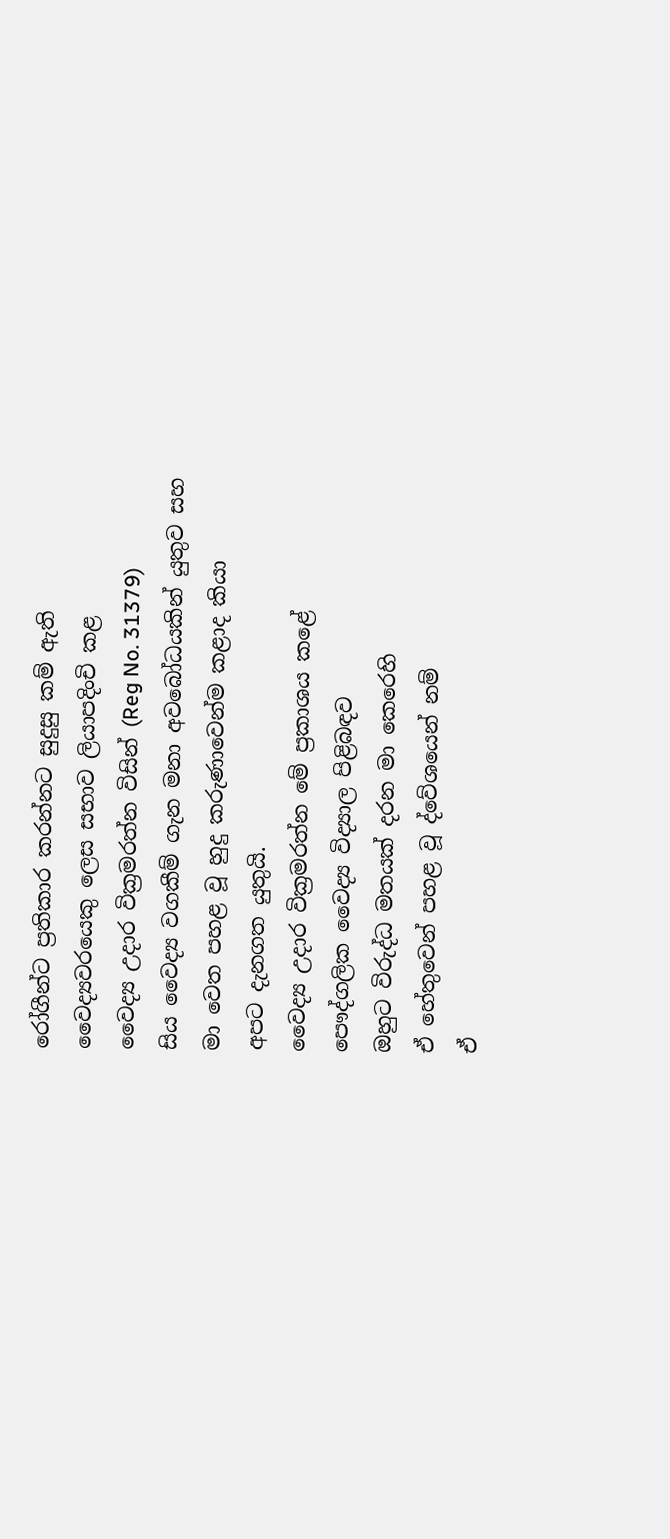රෝගීන්ට ප්‍රතිකාර කරන්නට සුදුසු කම් ඇති
වෛද්‍යවරයෙකු ලෙස සභාව ලියාපදිංචි කළ
වෛද්‍ය උදාර වික්‍රමරත්න විසින් (Reg No. 31379)
සිය වෛද්‍ය වගකීම් ගැන මනා අවබෝධයකින් යුතුව සහ
මා වෙත පහළ වූ හුදු කරුණාවෙන්ම කළාද කියා
අපට දැනගත යුතුයි.
වෛද්‍ය උදාර වික්‍රමරත්න මේ ප්‍රකාශය කළේ
පෞද්ගලික වෛද්‍ය විද්‍යාල පිළිබඳව
ඔහුට විරුද්ධ මතයක් දරන මා කෙරෙහි
ඒ හේතුවෙන් පහළ වූ ද්වේශයෙන් නම්
ඒ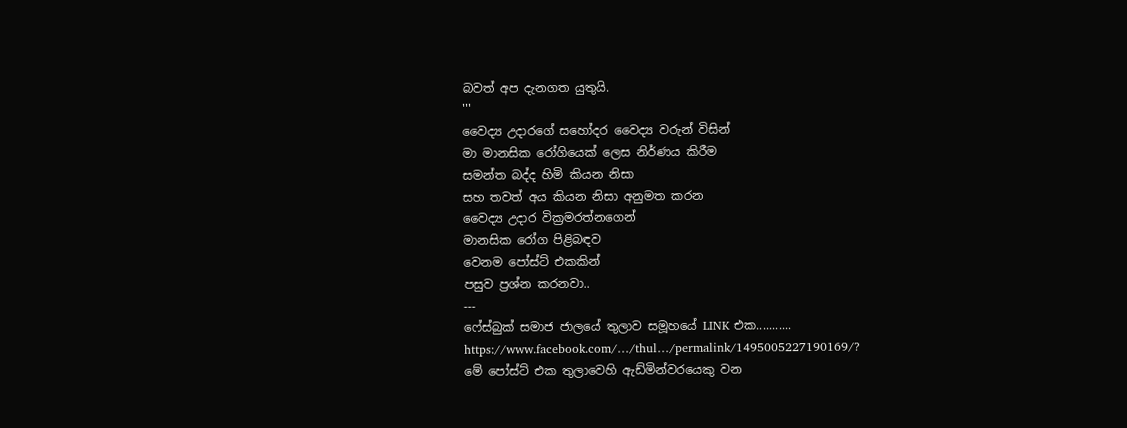බවත් අප දැනගත යුතුයි.
'''
වෛද්‍ය උදාරගේ සහෝදර වෛද්‍ය වරුන් විසින්
මා මානසික රෝගියෙක් ලෙස නිර්ණය කිරීම
සමන්ත බද්ද හිමි කියන නිසා
සහ තවත් අය කියන නිසා අනුමත කරන
වෛද්‍ය උදාර වික්‍රමරත්නගෙන්
මානසික රෝග පිළිබඳව
වෙනම පෝස්ට් එකකින්
පසුව ප්‍රශ්න කරනවා..
---
ෆේස්බුක් සමාජ ජාලයේ තුලාව සමූහයේ LINK එක...........
https://www.facebook.com/…/thul…/permalink/1495005227190169/?
මේ පෝස්ට් එක තුලාවෙහි ඇඩ්මින්වරයෙකු වන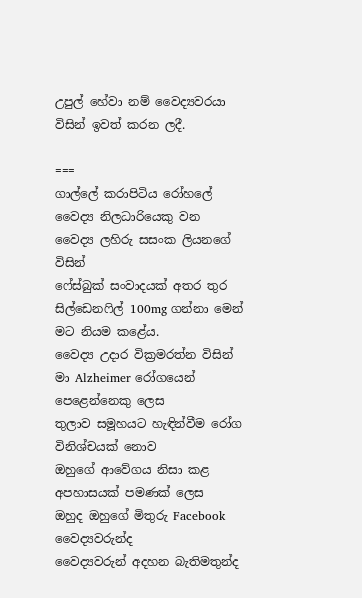උපුල් හේවා නම් වෛද්‍යවරයා විසින් ඉවත් කරන ලදී.

===
ගාල්ලේ කරාපිටිය රෝහලේ
වෛද්‍ය නිලධාරියෙකු වන
වෛද්‍ය ලහිරු සසංක ලියනගේ විසින්
ෆේස්බුක් සංවාදයක් අතර තුර
සිල්ඩෙනෆිල් 100mg ගන්නා මෙන්
මට නියම කළේය.
වෛද්‍ය උදාර වික්‍රමරත්න විසින්
මා Alzheimer රෝගයෙන් පෙළෙන්නෙකු ලෙස
තුලාව සමූහයට හැඳින්වීම රෝග විනිශ්චයක් නොව
ඔහුගේ ආවේගය නිසා කළ අපහාසයක් පමණක් ලෙස
ඔහුද ඔහුගේ මිතුරු Facebook වෛද්‍යවරුන්ද
වෛද්‍යවරුන් අදහන බැතිමතුන්ද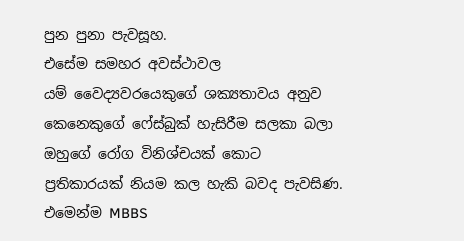පුන පුනා පැවසූහ.
එසේම සමහර අවස්ථාවල
යම් වෛද්‍යවරයෙකුගේ ශක්‍යතාවය අනුව
කෙනෙකුගේ ෆේස්බුක් හැසිරීම සලකා බලා
ඔහුගේ රෝග විනිශ්චයක් කොට
ප්‍රතිකාරයක් නියම කල හැකි බවද පැවසිණ.
එමෙන්ම MBBS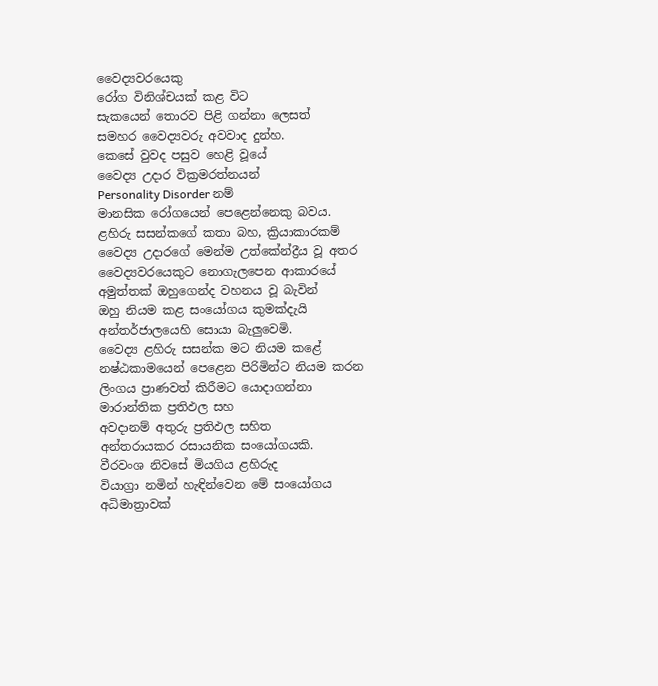වෛද්‍යවරයෙකු
රෝග විනිශ්චයක් කළ විට
සැකයෙන් තොරව පිළි ගන්නා ලෙසත්
සමහර වෛද්‍යවරු අවවාද දුන්හ.
කෙසේ වුවද පසුව හෙළි වූයේ
වෛද්‍ය උදාර වික්‍රමරත්නයන්
Personality Disorder නම්
මානසික රෝගයෙන් පෙළෙන්නෙකු බවය.
ළහිරු සසන්කගේ කතා බහ, ක්‍රියාකාරකම්
වෛද්‍ය උදාරගේ මෙන්ම උත්කේන්ද්‍රීය වූ අතර
වෛද්‍යවරයෙකුට නොගැලපෙන ආකාරයේ
අමුත්තක් ඔහුගෙන්ද වහනය වූ බැවින්
ඔහු නියම කළ සංයෝගය කුමක්දැයි
අන්තර්ජාලයෙහි සොයා බැලුවෙමි.
වෛද්‍ය ළහිරු සසන්ක මට නියම කළේ
නෂ්ඨකාමයෙන් පෙළෙන පිරිමින්ට නියම කරන
ලිංගය ප්‍රාණවත් කිරීමට යොදාගන්නා
මාරාන්තික ප්‍රතිඵල සහ
අවදානම් අතුරු ප්‍රතිඵල සහිත
අන්තරායකර රසායනික සංයෝගයකි.
වීරවංශ නිවසේ මියගිය ළහිරුද
වියාග්‍රා නමින් හැඳින්වෙන මේ සංයෝගය
අධිමාත්‍රාවක්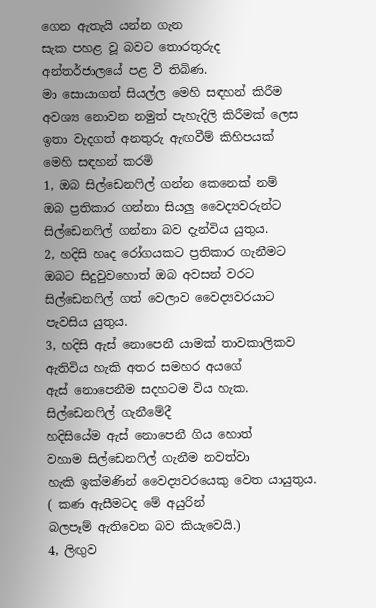ගෙන ඇතැයි යන්න ගැන
සැක පහළ වූ බවට තොරතුරුද
අන්තර්ජාලයේ පළ වී තිබිණ.
මා සොයාගත් සියල්ල මෙහි සඳහන් කිරීම
අවශ්‍ය නොවන නමුත් පැහැදිලි කිරීමක් ලෙස
ඉතා වැදගත් අනතුරු ඇඟවීම් කිහිපයක්
මෙහි සඳහන් කරමි
1, ඔබ සිල්ඩෙනෆිල් ගන්න කෙනෙක් නම්
ඔබ ප්‍රතිකාර ගන්නා සියලු වෛද්‍යවරුන්ට
සිල්ඩෙනෆිල් ගන්නා බව දැන්විය යුතුය.
2, හදිසි හෘද රෝගයකට ප්‍රතිකාර ගැනීමට
ඔබට සිදුවුවහොත් ඔබ අවසන් වරට
සිල්ඩෙනෆිල් ගත් වෙලාව වෛද්‍යවරයාට
පැවසිය යුතුය.
3, හදිසි ඇස් නොපෙනී යාමක් තාවකාලිකව
ඇතිවිය හැකි අතර සමහර අයගේ
ඇස් නොපෙනීම සදහටම විය හැක.
සිල්ඩෙනෆිල් ගැනීමේදී
හදිසියේම ඇස් නොපෙනී ගිය හොත්
වහාම සිල්ඩෙනෆිල් ගැනීම නවත්වා
හැකි ඉක්මණින් වෛද්‍යවරයෙකු වෙත යායුතුය.
( කණ ඇසීමටද මේ අයුරින්
බලපෑම් ඇතිවෙන බව කියැවෙයි.)
4, ලිඟුව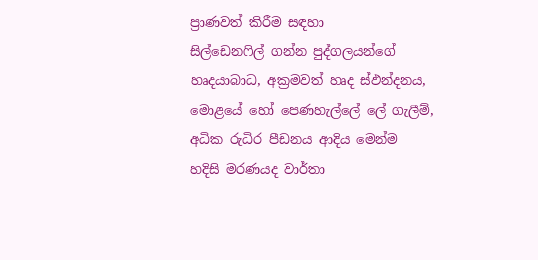ප්‍රාණවත් කිරීම සඳහා
සිල්ඩෙනෆිල් ගන්න පුද්ගලයන්ගේ
හෘදයාබාධ, අක්‍රමවත් හෘද ස්ඵන්දනය,
මොළයේ හෝ පෙණහැල්ලේ ලේ ගැලීම්,
අධික රුධිර පීඩනය ආදිය මෙන්ම
හදිසි මරණයද වාර්තා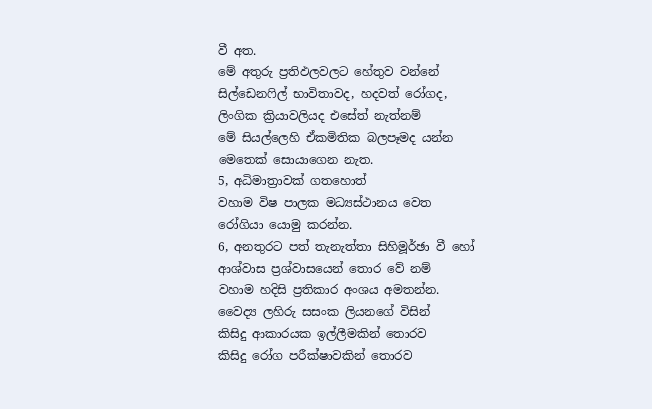වී අත.
මේ අතුරු ප්‍රතිඵලවලට හේතුව වන්නේ
සිල්ඩෙනෆිල් භාවිතාවද, හදවත් රෝගද,
ලිංගික ක්‍රියාවලියද එසේත් නැත්නම්
මේ සියල්ලෙහි ඒකමිතික බලපෑමද යන්න
මෙතෙක් සොයාගෙන නැත.
5, අධිමාත්‍රාවක් ගතහොත්
වහාම විෂ පාලක මධ්‍යස්ථානය වෙත
රෝගියා යොමු කරන්න.
6, අනතුරට පත් තැනැත්තා සිහිමූර්ඡා වී හෝ
ආශ්වාස ප්‍රශ්වාසයෙන් තොර වේ නම්
වහාම හදිසි ප්‍රතිකාර අංශය අමතන්න.
වෛද්‍ය ලහිරු සසංක ලියනගේ විසින්
කිසිදු ආකාරයක ඉල්ලීමකින් තොරව
කිසිදු රෝග පරීක්ෂාවකින් තොරව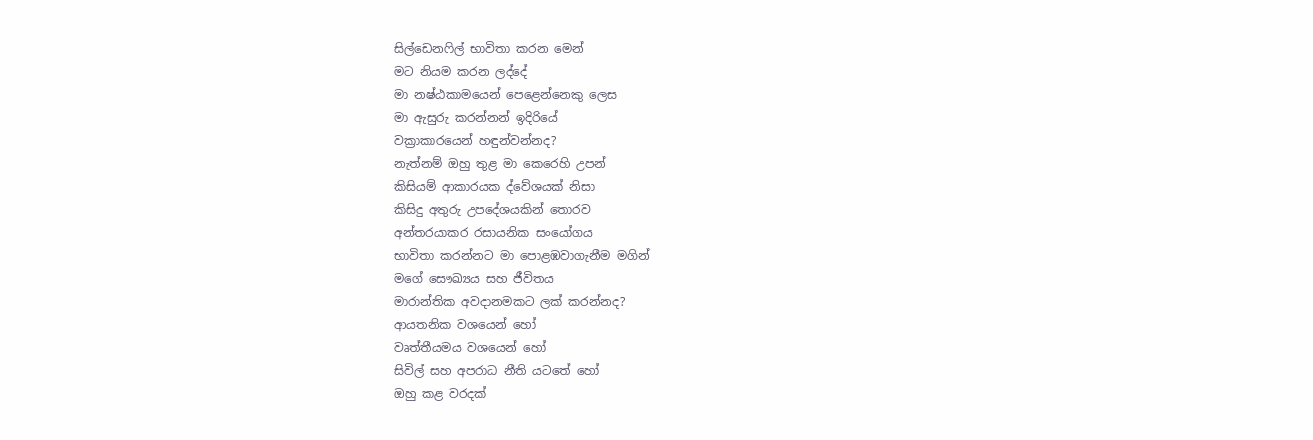සිල්ඩෙනෆිල් භාවිතා කරන මෙන්
මට නියම කරන ලද්දේ
මා නෂ්ඨකාමයෙන් පෙළෙන්නෙකු ලෙස
මා ඇසුරු කරන්නන් ඉදිරියේ
වක්‍රාකාරයෙන් හඳුන්වන්නද?
නැත්නම් ඔහු තුළ මා කෙරෙහි උපන්
කිසියම් ආකාරයක ද්වේශයක් නිසා
කිසිදු අතුරු උපදේශයකින් තොරව
අන්තරයාකර රසායනික සංයෝගය
භාවිතා කරන්නට මා පොළඹවාගැනීම මගින්
මගේ සෞඛ්‍යය සහ ජීවිතය
මාරාන්තික අවදානමකට ලක් කරන්නද?
ආයතනික වශයෙන් හෝ
වෘත්තීයමය වශයෙන් හෝ
සිවිල් සහ අපරාධ නීති යටතේ හෝ
ඔහු කළ වරදක්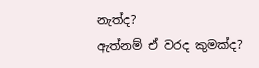නැත්ද?
ඇත්නම් ඒ වරද කුමක්ද?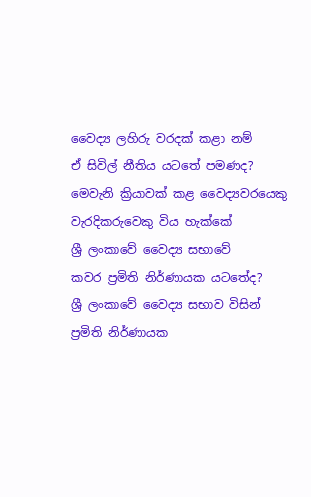වෛද්‍ය ලහිරු වරදක් කළා නම්
ඒ සිවිල් නීතිය යටතේ පමණද?
මෙවැනි ක්‍රියාවක් කළ වෛද්‍යවරයෙකු
වැරදිකරුවෙකු විය හැක්කේ
ශ්‍රී ලංකාවේ වෛද්‍ය සභාවේ
කවර ප්‍රමිති නිර්ණායක යටතේද?
ශ්‍රී ලංකාවේ වෛද්‍ය සභාව විසින්
ප්‍රමිති නිර්ණායක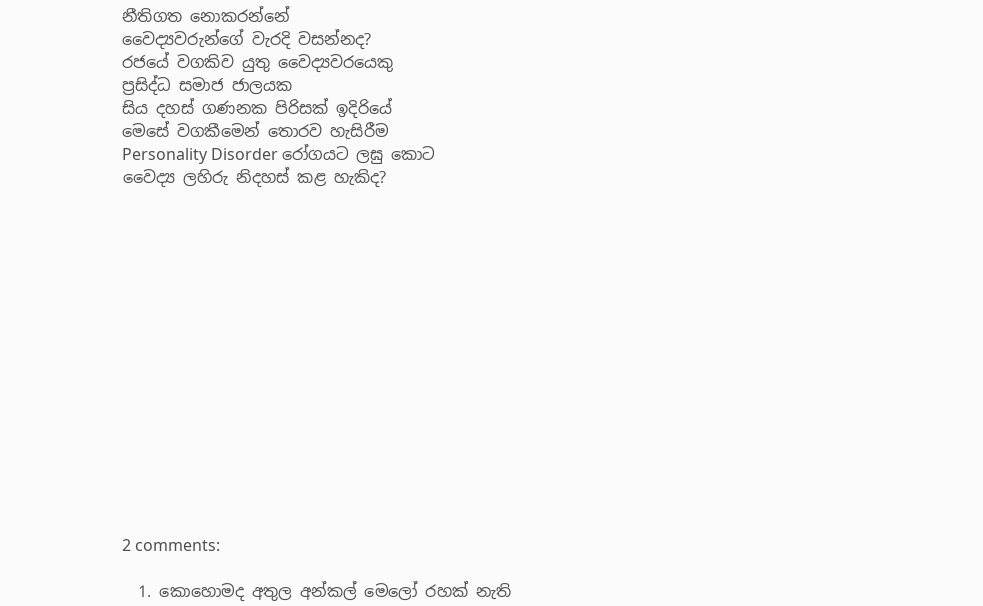නීතිගත නොකරන්නේ
වෛද්‍යවරුන්ගේ වැරදි වසන්නද?
රජයේ වගකිව යුතු වෛද්‍යවරයෙකු
ප්‍රසිද්ධ සමාජ ජාලයක
සිය දහස් ගණනක පිරිසක් ඉදිරියේ
මෙසේ වගකීමෙන් තොරව හැසිරීම
Personality Disorder රෝගයට ලඝු කොට
වෛද්‍ය ලහිරු නිදහස් කළ හැකිද?















2 comments:

  1. කොහොමද අතුල අන්කල් මෙලෝ රහක් නැති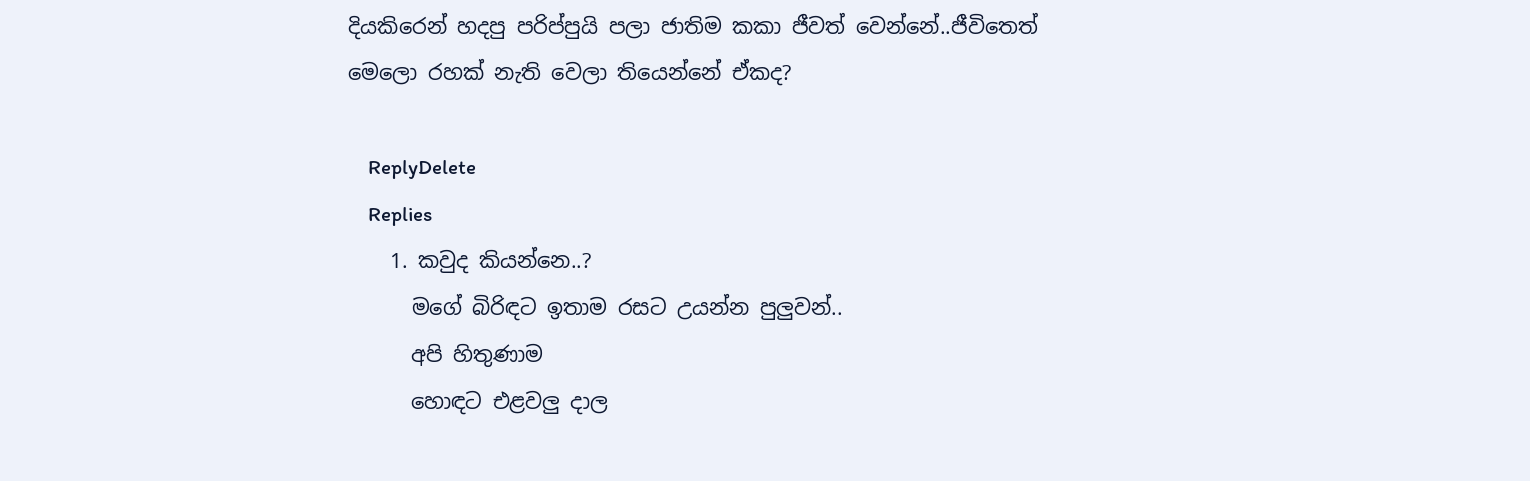දියකිරෙන් හදපු පරිප්පුයි පලා ජාතිම කකා ජීවත් වෙන්නේ..ජීවිතෙත් මෙලො රහක් නැති වෙලා තියෙන්නේ ඒකද?

    ReplyDelete
    Replies
    1. කවුද කියන්නෙ..?
      මගේ බිරිඳට ඉතාම රසට උයන්න පුලුවන්..
      අපි හිතුණාම
      හොඳට එළවලු දාල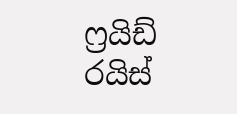ෆ්‍රයිඩ් රයිස්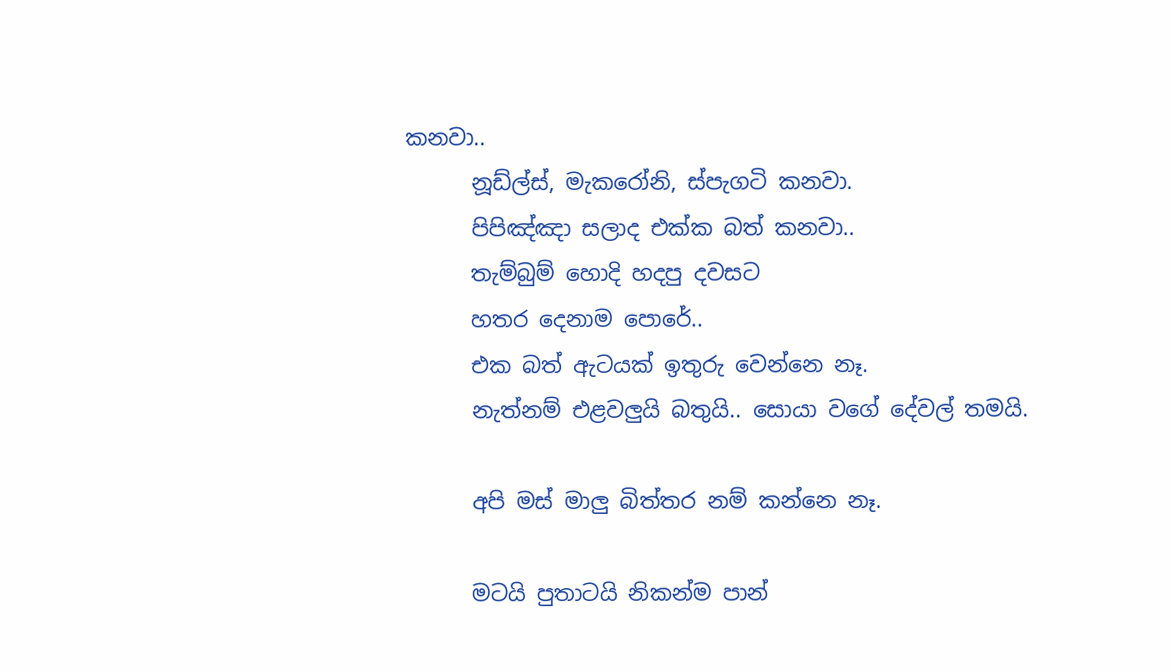කනවා..
      නූඩ්ල්ස්, මැකරෝනි, ස්පැගටි කනවා.
      පිපිඤ්ඤා සලාද එක්ක බත් කනවා..
      තැම්බුම් හොදි හදපු දවසට
      හතර දෙනාම පොරේ..
      එක බත් ඇටයක් ඉතුරු වෙන්නෙ නෑ.
      නැත්නම් එළවලුයි බතුයි.. සොයා වගේ දේවල් තමයි.

      අපි මස් මාලු බිත්තර නම් කන්නෙ නෑ.

      මටයි පුතාටයි නිකන්ම පාන්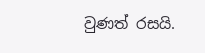වුණත් රසයි.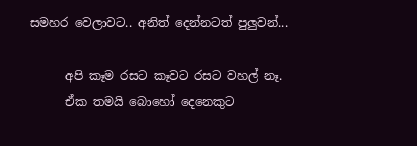සමහර වෙලාවට.. අනිත් දෙන්නටත් පුලුවන්...

      අපි කෑම රසට කෑවට රසට වහල් නෑ.
      ඒක තමයි බොහෝ දෙනෙකුට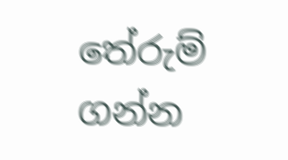තේරුම් ගන්න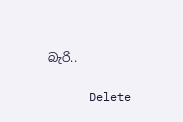බැරි..

      Delete